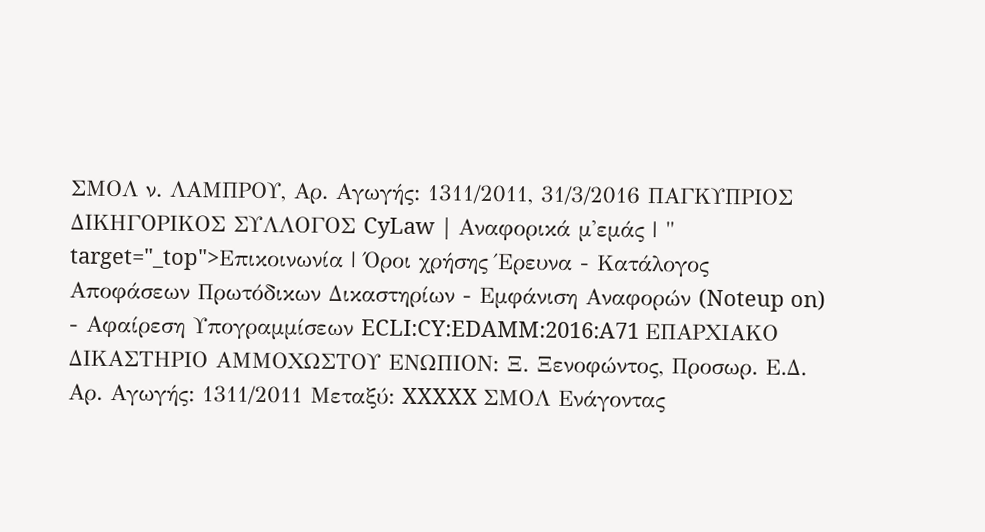ΣΜΟΛ ν. ΛΑΜΠΡΟΥ, Αρ. Αγωγής: 1311/2011, 31/3/2016 ΠΑΓΚΥΠΡΙΟΣ ΔΙΚΗΓΟΡΙΚΟΣ ΣΥΛΛΟΓΟΣ CyLaw | Αναφορικά μ'εμάς | " target="_top">Επικοινωνία | Όροι χρήσης Έρευνα - Κατάλογος Αποφάσεων Πρωτόδικων Δικαστηρίων - Εμφάνιση Αναφορών (Noteup on) - Αφαίρεση Υπογραμμίσεων ECLI:CY:EDAMM:2016:A71 ΕΠΑΡΧΙΑΚΟ ΔΙΚΑΣΤΗΡΙΟ ΑΜΜΟΧΩΣΤΟΥ ΕΝΩΠΙΟΝ: Ξ. Ξενοφώντος, Προσωρ. Ε.Δ. Αρ. Αγωγής: 1311/2011 Μεταξύ: XXXXX ΣΜΟΛ Ενάγοντας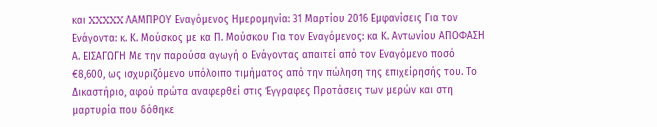και XXXXX ΛΑΜΠΡΟΥ Εναγόμενος Ημερομηνία: 31 Μαρτίου 2016 Εμφανίσεις Για τον Ενάγοντα: κ. Κ. Μούσκος με κα Π. Μούσκου Για τον Εναγόμενος: κα Κ. Αντωνίου ΑΠΟΦΑΣΗ Α. ΕΙΣΑΓΩΓΗ Με την παρούσα αγωγή ο Ενάγοντας απαιτεί από τον Εναγόμενο ποσό €8,600, ως ισχυριζόμενο υπόλοιπο τιμήματος από την πώληση της επιχείρησής του. Το Δικαστήριο, αφού πρώτα αναφερθεί στις Έγγραφες Προτάσεις των μερών και στη μαρτυρία που δόθηκε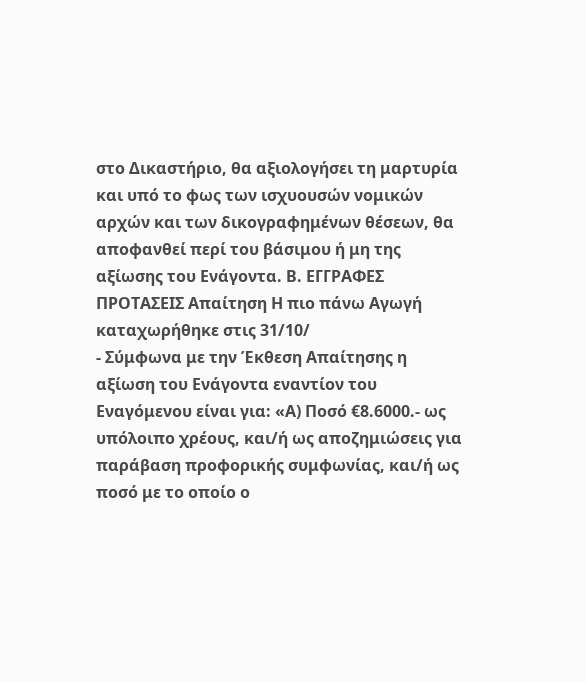στο Δικαστήριο, θα αξιολογήσει τη μαρτυρία και υπό το φως των ισχυουσών νομικών αρχών και των δικογραφημένων θέσεων, θα αποφανθεί περί του βάσιμου ή μη της αξίωσης του Ενάγοντα. Β. ΕΓΓΡΑΦΕΣ ΠΡΟΤΑΣΕΙΣ Απαίτηση Η πιο πάνω Αγωγή καταχωρήθηκε στις 31/10/
- Σύμφωνα με την Έκθεση Απαίτησης η αξίωση του Eνάγοντα εναντίον του Εναγόμενου είναι για: «Α) Ποσό €8.6000.- ως υπόλοιπο χρέους, και/ή ως αποζημιώσεις για παράβαση προφορικής συμφωνίας, και/ή ως ποσό με το οποίο ο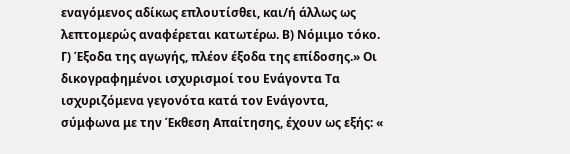εναγόμενος αδίκως επλουτίσθει, και/ή άλλως ως λεπτομερώς αναφέρεται κατωτέρω. Β) Νόμιμο τόκο. Γ) Έξοδα της αγωγής, πλέον έξοδα της επίδοσης.» Οι δικογραφημένοι ισχυρισμοί του Ενάγοντα Τα ισχυριζόμενα γεγονότα κατά τον Ενάγοντα, σύμφωνα με την Έκθεση Απαίτησης, έχουν ως εξής: «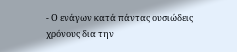- Ο ενάγων κατά πάντας ουσιώδεις χρόνους δια την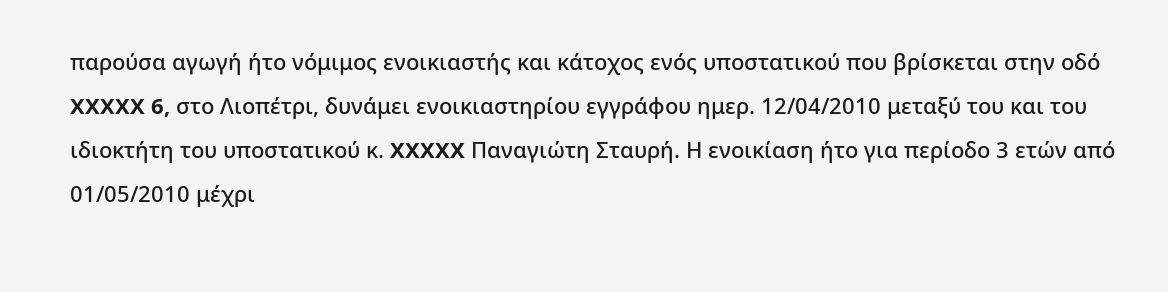παρούσα αγωγή ήτο νόμιμος ενοικιαστής και κάτοχος ενός υποστατικού που βρίσκεται στην οδό XXXXX 6, στο Λιοπέτρι, δυνάμει ενοικιαστηρίου εγγράφου ημερ. 12/04/2010 μεταξύ του και του ιδιοκτήτη του υποστατικού κ. XXXXX Παναγιώτη Σταυρή. Η ενοικίαση ήτο για περίοδο 3 ετών από 01/05/2010 μέχρι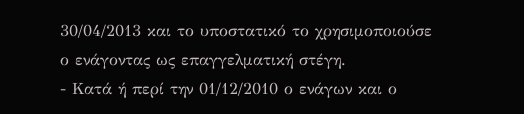30/04/2013 και το υποστατικό το χρησιμοποιούσε ο ενάγοντας ως επαγγελματική στέγη.
- Κατά ή περί την 01/12/2010 ο ενάγων και ο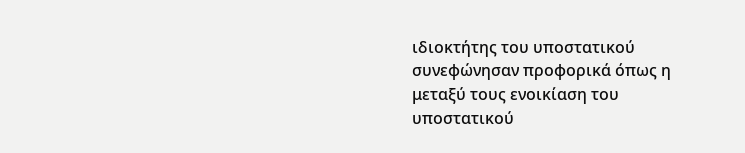ιδιοκτήτης του υποστατικού συνεφώνησαν προφορικά όπως η μεταξύ τους ενοικίαση του υποστατικού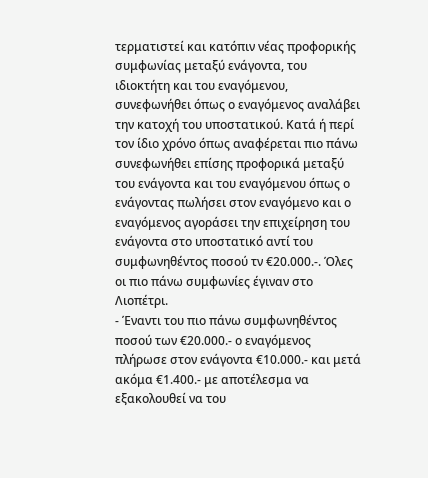τερματιστεί και κατόπιν νέας προφορικής συμφωνίας μεταξύ ενάγοντα, του ιδιοκτήτη και του εναγόμενου, συνεφωνήθει όπως ο εναγόμενος αναλάβει την κατοχή του υποστατικού. Κατά ή περί τον ίδιο χρόνο όπως αναφέρεται πιο πάνω συνεφωνήθει επίσης προφορικά μεταξύ του ενάγοντα και του εναγόμενου όπως ο ενάγοντας πωλήσει στον εναγόμενο και ο εναγόμενος αγοράσει την επιχείρηση του ενάγοντα στο υποστατικό αντί του συμφωνηθέντος ποσού τν €20.000.-. Όλες οι πιο πάνω συμφωνίες έγιναν στο Λιοπέτρι.
- Έναντι του πιο πάνω συμφωνηθέντος ποσού των €20.000.- ο εναγόμενος πλήρωσε στον ενάγοντα €10.000.- και μετά ακόμα €1.400.- με αποτέλεσμα να εξακολουθεί να του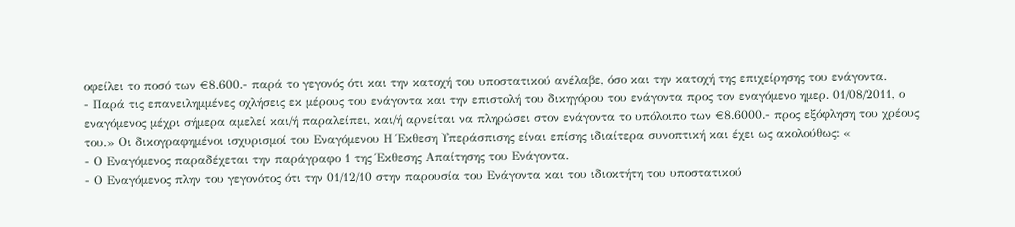οφείλει το ποσό των €8.600.- παρά το γεγονός ότι και την κατοχή του υποστατικού ανέλαβε, όσο και την κατοχή της επιχείρησης του ενάγοντα.
- Παρά τις επανειλημμένες οχλήσεις εκ μέρους του ενάγοντα και την επιστολή του δικηγόρου του ενάγοντα προς τον εναγόμενο ημερ. 01/08/2011, ο εναγόμενος μέχρι σήμερα αμελεί και/ή παραλείπει, και/ή αρνείται να πληρώσει στον ενάγοντα το υπόλοιπο των €8.6000.- προς εξόφληση του χρέους του.» Οι δικογραφημένοι ισχυρισμοί του Εναγόμενου Η Έκθεση Υπεράσπισης είναι επίσης ιδιαίτερα συνοπτική και έχει ως ακολούθως: «
- Ο Εναγόμενος παραδέχεται την παράγραφο 1 της Έκθεσης Απαίτησης του Ενάγοντα.
- Ο Εναγόμενος πλην του γεγονότος ότι την 01/12/10 στην παρουσία του Ενάγοντα και του ιδιοκτήτη του υποστατικού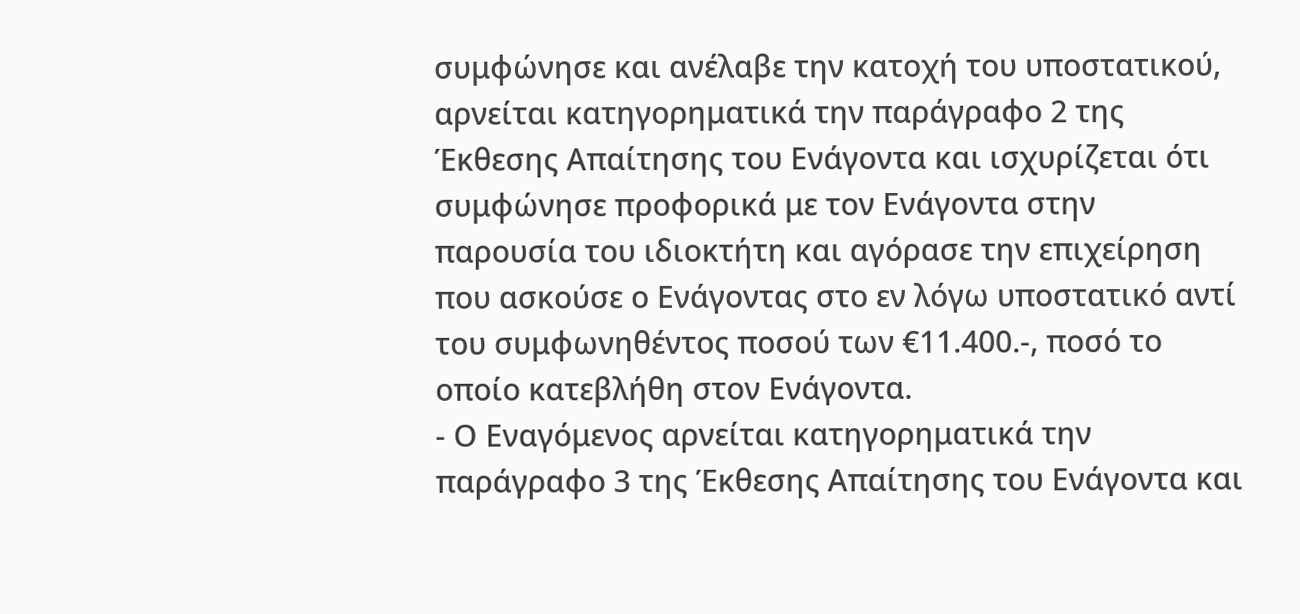συμφώνησε και ανέλαβε την κατοχή του υποστατικού, αρνείται κατηγορηματικά την παράγραφο 2 της Έκθεσης Απαίτησης του Ενάγοντα και ισχυρίζεται ότι συμφώνησε προφορικά με τον Ενάγοντα στην παρουσία του ιδιοκτήτη και αγόρασε την επιχείρηση που ασκούσε ο Ενάγοντας στο εν λόγω υποστατικό αντί του συμφωνηθέντος ποσού των €11.400.-, ποσό το οποίο κατεβλήθη στον Ενάγοντα.
- Ο Εναγόμενος αρνείται κατηγορηματικά την παράγραφο 3 της Έκθεσης Απαίτησης του Ενάγοντα και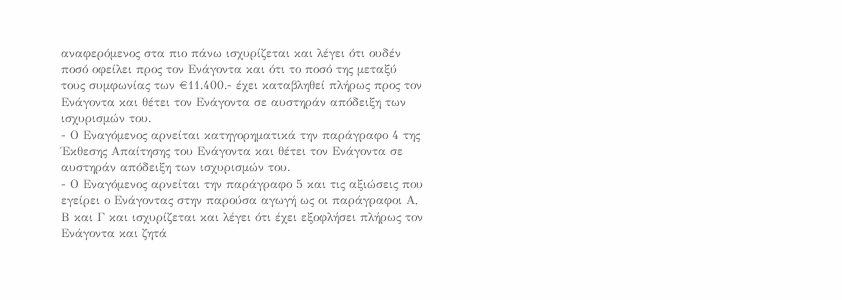αναφερόμενος στα πιο πάνω ισχυρίζεται και λέγει ότι ουδέν ποσό οφείλει προς τον Ενάγοντα και ότι το ποσό της μεταξύ τους συμφωνίας των €11.400.- έχει καταβληθεί πλήρως προς τον Ενάγοντα και θέτει τον Ενάγοντα σε αυστηράν απόδειξη των ισχυρισμών του.
- Ο Εναγόμενος αρνείται κατηγορηματικά την παράγραφο 4 της Έκθεσης Απαίτησης του Ενάγοντα και θέτει τον Ενάγοντα σε αυστηράν απόδειξη των ισχυρισμών του.
- Ο Εναγόμενος αρνείται την παράγραφο 5 και τις αξιώσεις που εγείρει ο Ενάγοντας στην παρούσα αγωγή ως οι παράγραφοι Α, Β και Γ και ισχυρίζεται και λέγει ότι έχει εξοφλήσει πλήρως τον Ενάγοντα και ζητά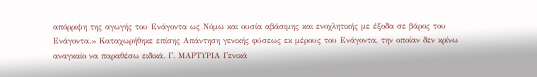απόρριψη της αγωγής του Ενάγοντα ως Νόμω και ουσία αβάσιμης και ενοχλητικής με έξοδα σε βάρος του Ενάγοντα.» Καταχωρήθηκε επίσης Απάντηση γενικής φύσεως εκ μέρους του Ενάγοντα, την οποίαν δεν κρίνω αναγκαίο να παραθέσω ειδικά. Γ. ΜΑΡΤΥΡΙΑ Γενικά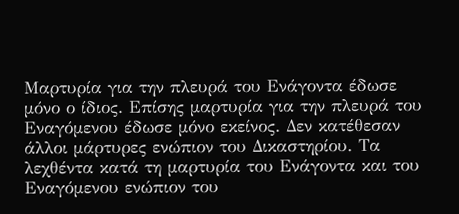Μαρτυρία για την πλευρά του Ενάγοντα έδωσε μόνο ο ίδιος. Επίσης μαρτυρία για την πλευρά του Εναγόμενου έδωσε μόνο εκείνος. Δεν κατέθεσαν άλλοι μάρτυρες ενώπιον του Δικαστηρίου. Τα λεχθέντα κατά τη μαρτυρία του Ενάγοντα και του Εναγόμενου ενώπιον του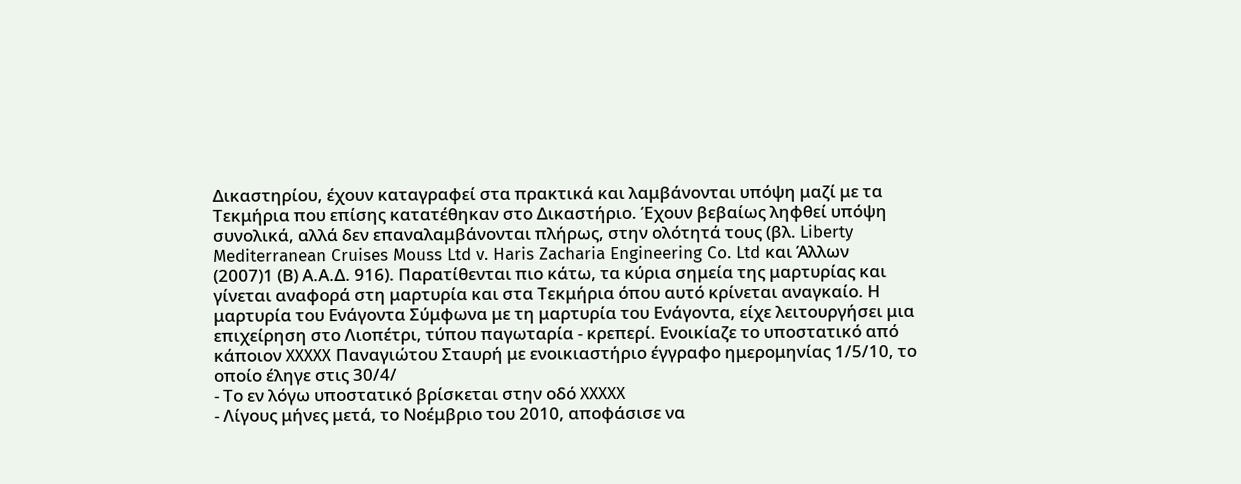Δικαστηρίου, έχουν καταγραφεί στα πρακτικά και λαμβάνονται υπόψη μαζί με τα Τεκμήρια που επίσης κατατέθηκαν στο Δικαστήριο. Έχουν βεβαίως ληφθεί υπόψη συνολικά, αλλά δεν επαναλαμβάνονται πλήρως, στην ολότητά τους (βλ. Liberty Mediterranean Cruises Mouss Ltd v. Haris Zacharia Engineering Co. Ltd και Άλλων
(2007)1 (Β) Α.Α.Δ. 916). Παρατίθενται πιο κάτω, τα κύρια σημεία της μαρτυρίας και γίνεται αναφορά στη μαρτυρία και στα Τεκμήρια όπου αυτό κρίνεται αναγκαίο. Η μαρτυρία του Ενάγοντα Σύμφωνα με τη μαρτυρία του Ενάγοντα, είχε λειτουργήσει μια επιχείρηση στο Λιοπέτρι, τύπου παγωταρία - κρεπερί. Ενοικίαζε το υποστατικό από κάποιον XXXXX Παναγιώτου Σταυρή με ενοικιαστήριο έγγραφο ημερομηνίας 1/5/10, το οποίο έληγε στις 30/4/
- Το εν λόγω υποστατικό βρίσκεται στην οδό XXXXX
- Λίγους μήνες μετά, το Νοέμβριο του 2010, αποφάσισε να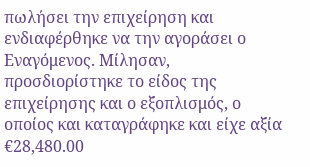πωλήσει την επιχείρηση και ενδιαφέρθηκε να την αγοράσει ο Εναγόμενος. Μίλησαν, προσδιορίστηκε το είδος της επιχείρησης και ο εξοπλισμός, ο οποίος και καταγράφηκε και είχε αξία €28,480.00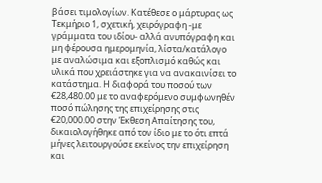βάσει τιμολογίων. Κατέθεσε ο μάρτυρας ως Τεκμήριο 1, σχετική, χειρόγραφη -με γράμματα του ιδίου- αλλά ανυπόγραφη και μη φέρουσα ημερομηνία, λίστα/κατάλογο με αναλώσιμα και εξοπλισμό καθώς και υλικά που χρειάστηκε για να ανακαινίσει το κατάστημα. Η διαφορά του ποσού των €28,480.00 με το αναφερόμενο συμφωνηθέν ποσό πώλησης της επιχείρησης στις €20,000.00 στην Έκθεση Απαίτησης του, δικαιολογήθηκε από τον ίδιο με το ότι επτά μήνες λειτουργούσε εκείνος την επιχείρηση και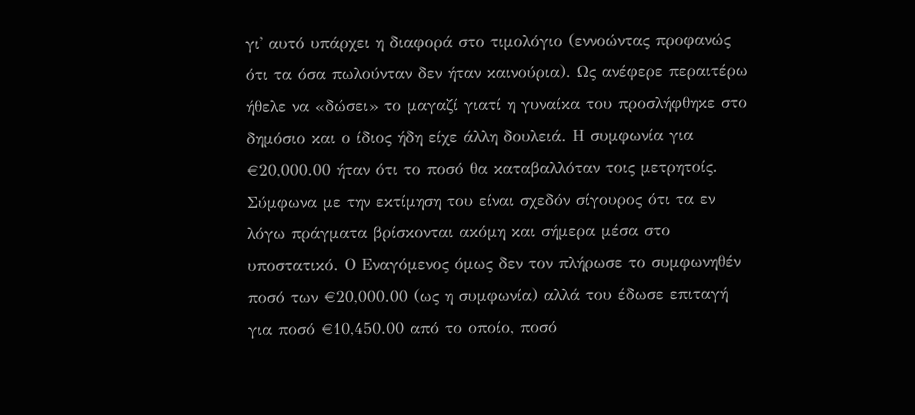γι' αυτό υπάρχει η διαφορά στο τιμολόγιο (εννοώντας προφανώς ότι τα όσα πωλούνταν δεν ήταν καινούρια). Ως ανέφερε περαιτέρω ήθελε να «δώσει» το μαγαζί γιατί η γυναίκα του προσλήφθηκε στο δημόσιο και ο ίδιος ήδη είχε άλλη δουλειά. Η συμφωνία για €20,000.00 ήταν ότι το ποσό θα καταβαλλόταν τοις μετρητοίς. Σύμφωνα με την εκτίμηση του είναι σχεδόν σίγουρος ότι τα εν λόγω πράγματα βρίσκονται ακόμη και σήμερα μέσα στο υποστατικό. Ο Εναγόμενος όμως δεν τον πλήρωσε το συμφωνηθέν ποσό των €20,000.00 (ως η συμφωνία) αλλά του έδωσε επιταγή για ποσό €10,450.00 από το οποίο, ποσό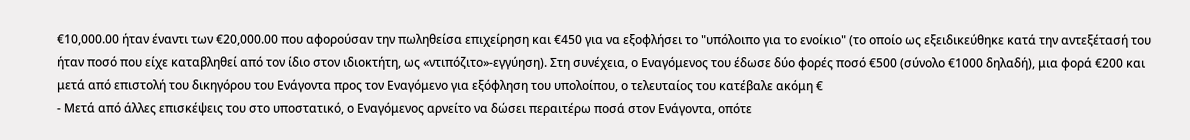€10,000.00 ήταν έναντι των €20,000.00 που αφορούσαν την πωληθείσα επιχείρηση και €450 για να εξοφλήσει το "υπόλοιπο για το ενοίκιο" (το οποίο ως εξειδικεύθηκε κατά την αντεξέτασή του ήταν ποσό που είχε καταβληθεί από τον ίδιο στον ιδιοκτήτη, ως «ντιπόζιτο»-εγγύηση). Στη συνέχεια, ο Εναγόμενος του έδωσε δύο φορές ποσό €500 (σύνολο €1000 δηλαδή), μια φορά €200 και μετά από επιστολή του δικηγόρου του Ενάγοντα προς τον Εναγόμενο για εξόφληση του υπολοίπου, ο τελευταίος του κατέβαλε ακόμη €
- Μετά από άλλες επισκέψεις του στο υποστατικό, ο Εναγόμενος αρνείτο να δώσει περαιτέρω ποσά στον Ενάγοντα, οπότε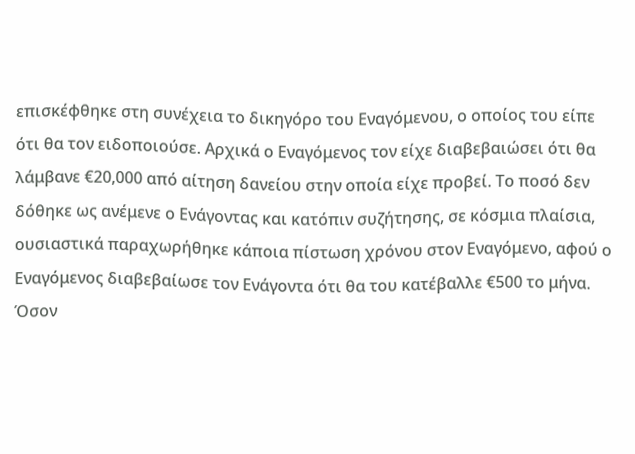επισκέφθηκε στη συνέχεια το δικηγόρο του Εναγόμενου, ο οποίος του είπε ότι θα τον ειδοποιούσε. Αρχικά ο Εναγόμενος τον είχε διαβεβαιώσει ότι θα λάμβανε €20,000 από αίτηση δανείου στην οποία είχε προβεί. Το ποσό δεν δόθηκε ως ανέμενε ο Ενάγοντας και κατόπιν συζήτησης, σε κόσμια πλαίσια, ουσιαστικά παραχωρήθηκε κάποια πίστωση χρόνου στον Εναγόμενο, αφού ο Εναγόμενος διαβεβαίωσε τον Ενάγοντα ότι θα του κατέβαλλε €500 το μήνα. Όσον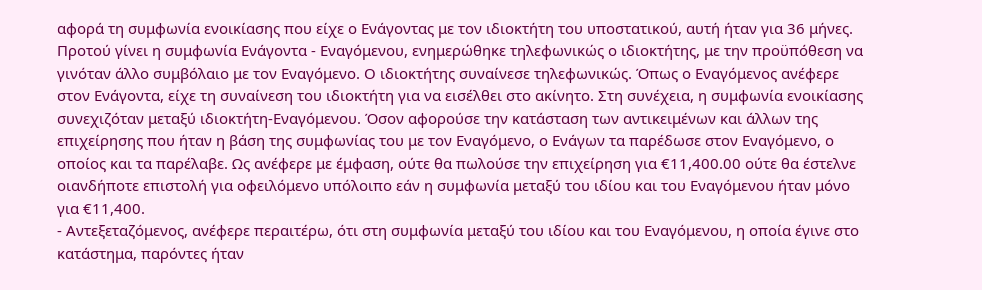αφορά τη συμφωνία ενοικίασης που είχε ο Ενάγοντας με τον ιδιοκτήτη του υποστατικού, αυτή ήταν για 36 μήνες. Προτού γίνει η συμφωνία Ενάγοντα - Εναγόμενου, ενημερώθηκε τηλεφωνικώς ο ιδιοκτήτης, με την προϋπόθεση να γινόταν άλλο συμβόλαιο με τον Εναγόμενο. Ο ιδιοκτήτης συναίνεσε τηλεφωνικώς. Όπως ο Εναγόμενος ανέφερε στον Ενάγοντα, είχε τη συναίνεση του ιδιοκτήτη για να εισέλθει στο ακίνητο. Στη συνέχεια, η συμφωνία ενοικίασης συνεχιζόταν μεταξύ ιδιοκτήτη-Εναγόμενου. Όσον αφορούσε την κατάσταση των αντικειμένων και άλλων της επιχείρησης που ήταν η βάση της συμφωνίας του με τον Εναγόμενο, ο Ενάγων τα παρέδωσε στον Εναγόμενο, ο οποίος και τα παρέλαβε. Ως ανέφερε με έμφαση, ούτε θα πωλούσε την επιχείρηση για €11,400.00 ούτε θα έστελνε οιανδήποτε επιστολή για οφειλόμενο υπόλοιπο εάν η συμφωνία μεταξύ του ιδίου και του Εναγόμενου ήταν μόνο για €11,400.
- Αντεξεταζόμενος, ανέφερε περαιτέρω, ότι στη συμφωνία μεταξύ του ιδίου και του Εναγόμενου, η οποία έγινε στο κατάστημα, παρόντες ήταν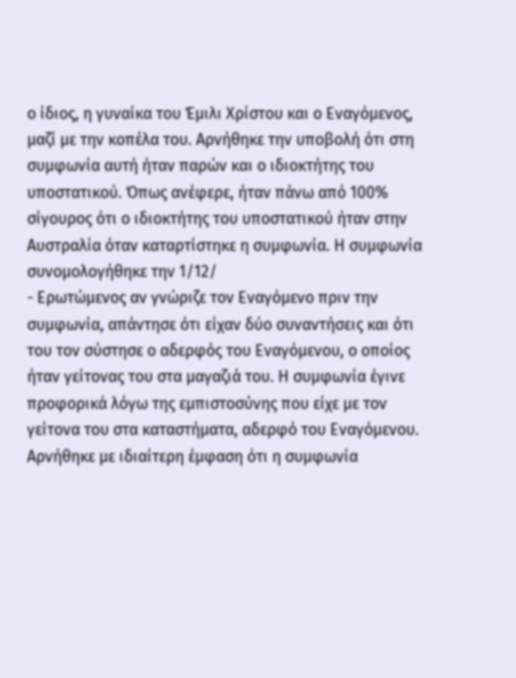ο ίδιος, η γυναίκα του Έμιλι Χρίστου και ο Εναγόμενος, μαζί με την κοπέλα του. Αρνήθηκε την υποβολή ότι στη συμφωνία αυτή ήταν παρών και ο ιδιοκτήτης του υποστατικού. Όπως ανέφερε, ήταν πάνω από 100% σίγουρος ότι ο ιδιοκτήτης του υποστατικού ήταν στην Αυστραλία όταν καταρτίστηκε η συμφωνία. Η συμφωνία συνομολογήθηκε την 1/12/
- Ερωτώμενος αν γνώριζε τον Εναγόμενο πριν την συμφωνία, απάντησε ότι είχαν δύο συναντήσεις και ότι του τον σύστησε ο αδερφός του Εναγόμενου, ο οποίος ήταν γείτονας του στα μαγαζιά του. Η συμφωνία έγινε προφορικά λόγω της εμπιστοσύνης που είχε με τον γείτονα του στα καταστήματα, αδερφό του Εναγόμενου. Αρνήθηκε με ιδιαίτερη έμφαση ότι η συμφωνία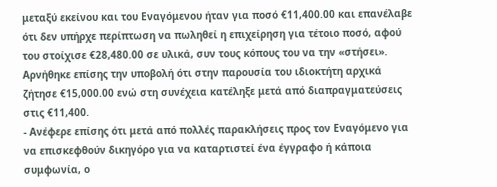μεταξύ εκείνου και του Εναγόμενου ήταν για ποσό €11,400.00 και επανέλαβε ότι δεν υπήρχε περίπτωση να πωληθεί η επιχείρηση για τέτοιο ποσό, αφού του στοίχισε €28,480.00 σε υλικά, συν τους κόπους του να την «στήσει». Αρνήθηκε επίσης την υποβολή ότι στην παρουσία του ιδιοκτήτη αρχικά ζήτησε €15,000.00 ενώ στη συνέχεια κατέληξε μετά από διαπραγματεύσεις στις €11,400.
- Ανέφερε επίσης ότι μετά από πολλές παρακλήσεις προς τον Εναγόμενο για να επισκεφθούν δικηγόρο για να καταρτιστεί ένα έγγραφο ή κάποια συμφωνία, ο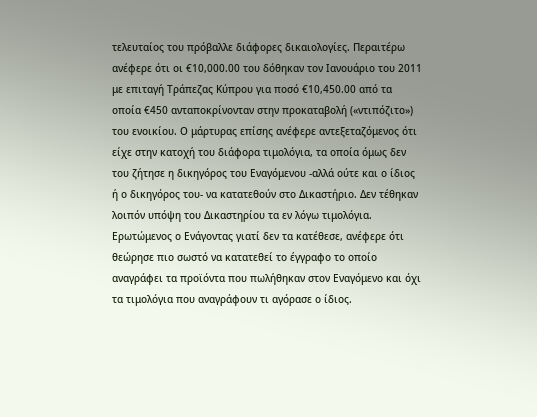τελευταίος του πρόβαλλε διάφορες δικαιολογίες. Περαιτέρω ανέφερε ότι οι €10,000.00 του δόθηκαν τον Ιανουάριο του 2011 με επιταγή Τράπεζας Κύπρου για ποσό €10,450.00 από τα οποία €450 ανταποκρίνονταν στην προκαταβολή («ντιπόζιτο») του ενοικίου. Ο μάρτυρας επίσης ανέφερε αντεξεταζόμενος ότι είχε στην κατοχή του διάφορα τιμολόγια, τα οποία όμως δεν του ζήτησε η δικηγόρος του Εναγόμενου -αλλά ούτε και ο ίδιος ή ο δικηγόρος του- να κατατεθούν στο Δικαστήριο. Δεν τέθηκαν λοιπόν υπόψη του Δικαστηρίου τα εν λόγω τιμολόγια. Ερωτώμενος ο Ενάγοντας γιατί δεν τα κατέθεσε, ανέφερε ότι θεώρησε πιο σωστό να κατατεθεί το έγγραφο το οποίο αναγράφει τα προϊόντα που πωλήθηκαν στον Εναγόμενο και όχι τα τιμολόγια που αναγράφουν τι αγόρασε ο ίδιος.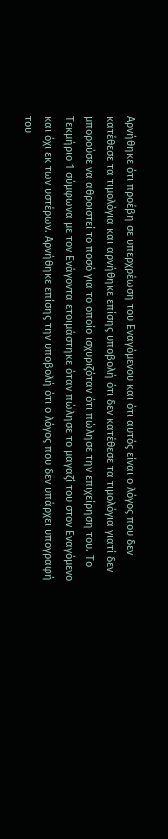Αρνήθηκε ότι προέβη σε υπερχρέωση του Εναγόμενου και ότι αυτός είναι ο λόγος που δεν κατέθεσε τα τιμολόγια και αρνήθηκε επίσης υποβολή ότι δεν κατέθεσε τα τιμολόγια γιατί δεν μπορούσε να αθροιστεί το ποσό για το οποίο ισχυριζόταν ότι πώλησε την επιχείρηση του. Το Τεκμήριο 1 σύμφωνα με τον Ενάγοντα ετοιμάστηκε όταν πώλησε το μαγαζί του στον Εναγόμενο και όχι εκ των υστέρων. Αρνήθηκε επίσης την υποβολή ότι ο λόγος που δεν υπάρχει υπογραφή του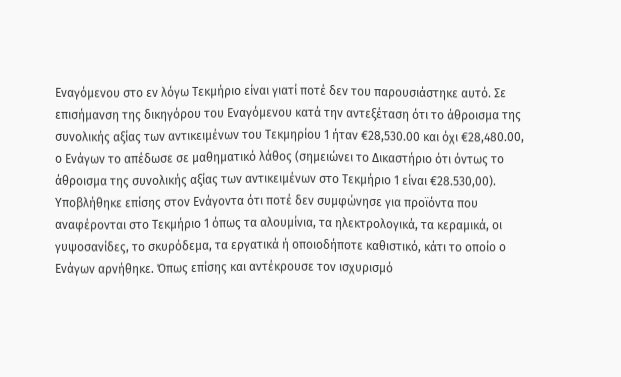Εναγόμενου στο εν λόγω Τεκμήριο είναι γιατί ποτέ δεν του παρουσιάστηκε αυτό. Σε επισήμανση της δικηγόρου του Εναγόμενου κατά την αντεξέταση ότι το άθροισμα της συνολικής αξίας των αντικειμένων του Τεκμηρίου 1 ήταν €28,530.00 και όχι €28,480.00, ο Ενάγων το απέδωσε σε μαθηματικό λάθος (σημειώνει το Δικαστήριο ότι όντως το άθροισμα της συνολικής αξίας των αντικειμένων στο Τεκμήριο 1 είναι €28.530,00). Υποβλήθηκε επίσης στον Ενάγοντα ότι ποτέ δεν συμφώνησε για προϊόντα που αναφέρονται στο Τεκμήριο 1 όπως τα αλουμίνια, τα ηλεκτρολογικά, τα κεραμικά, οι γυψοσανίδες, το σκυρόδεμα, τα εργατικά ή οποιοδήποτε καθιστικό, κάτι το οποίο ο Ενάγων αρνήθηκε. Όπως επίσης και αντέκρουσε τον ισχυρισμό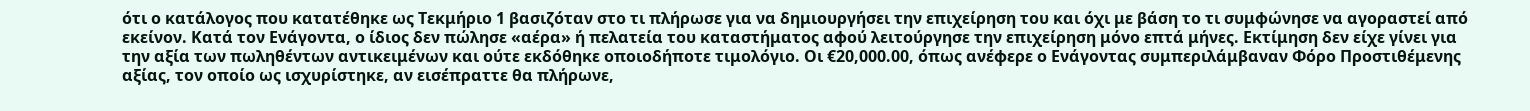ότι ο κατάλογος που κατατέθηκε ως Τεκμήριο 1 βασιζόταν στο τι πλήρωσε για να δημιουργήσει την επιχείρηση του και όχι με βάση το τι συμφώνησε να αγοραστεί από εκείνον. Κατά τον Ενάγοντα, ο ίδιος δεν πώλησε «αέρα» ή πελατεία του καταστήματος αφού λειτούργησε την επιχείρηση μόνο επτά μήνες. Εκτίμηση δεν είχε γίνει για την αξία των πωληθέντων αντικειμένων και ούτε εκδόθηκε οποιοδήποτε τιμολόγιο. Οι €20,000.00, όπως ανέφερε ο Ενάγοντας συμπεριλάμβαναν Φόρο Προστιθέμενης αξίας, τον οποίο ως ισχυρίστηκε, αν εισέπραττε θα πλήρωνε,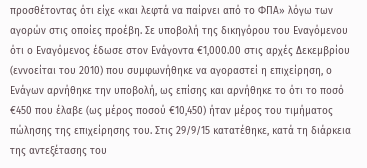προσθέτοντας ότι είχε «και λεφτά να παίρνει από το ΦΠΑ» λόγω των αγορών στις οποίες προέβη. Σε υποβολή της δικηγόρου του Εναγόμενου ότι ο Εναγόμενος έδωσε στον Ενάγοντα €1,000.00 στις αρχές Δεκεμβρίου (εννοείται του 2010) που συμφωνήθηκε να αγοραστεί η επιχείρηση, ο Ενάγων αρνήθηκε την υποβολή, ως επίσης και αρνήθηκε το ότι το ποσό €450 που έλαβε (ως μέρος ποσού €10,450) ήταν μέρος του τιμήματος πώλησης της επιχείρησης του. Στις 29/9/15 κατατέθηκε, κατά τη διάρκεια της αντεξέτασης του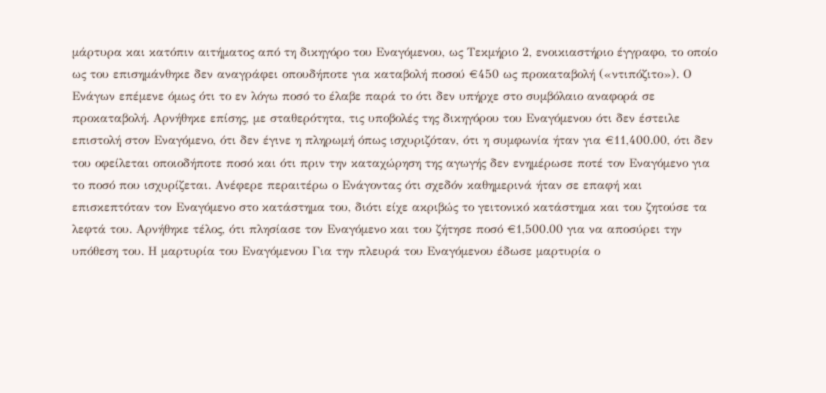μάρτυρα και κατόπιν αιτήματος από τη δικηγόρο του Εναγόμενου, ως Τεκμήριο 2, ενοικιαστήριο έγγραφο, το οποίο ως του επισημάνθηκε δεν αναγράφει οπουδήποτε για καταβολή ποσού €450 ως προκαταβολή («ντιπόζιτο»). Ο Ενάγων επέμενε όμως ότι το εν λόγω ποσό το έλαβε παρά το ότι δεν υπήρχε στο συμβόλαιο αναφορά σε προκαταβολή. Αρνήθηκε επίσης, με σταθερότητα, τις υποβολές της δικηγόρου του Εναγόμενου ότι δεν έστειλε επιστολή στον Εναγόμενο, ότι δεν έγινε η πληρωμή όπως ισχυριζόταν, ότι η συμφωνία ήταν για €11,400.00, ότι δεν του οφείλεται οποιοδήποτε ποσό και ότι πριν την καταχώρηση της αγωγής δεν ενημέρωσε ποτέ τον Εναγόμενο για το ποσό που ισχυρίζεται. Ανέφερε περαιτέρω ο Ενάγοντας ότι σχεδόν καθημερινά ήταν σε επαφή και επισκεπτόταν τον Εναγόμενο στο κατάστημα του, διότι είχε ακριβώς το γειτονικό κατάστημα και του ζητούσε τα λεφτά του. Αρνήθηκε τέλος, ότι πλησίασε τον Εναγόμενο και του ζήτησε ποσό €1,500.00 για να αποσύρει την υπόθεση του. Η μαρτυρία του Εναγόμενου Για την πλευρά του Εναγόμενου έδωσε μαρτυρία ο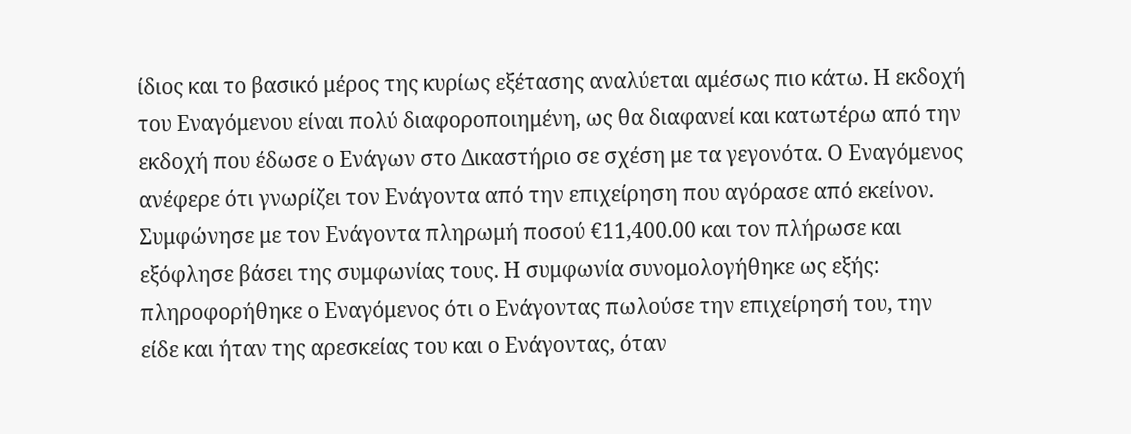ίδιος και το βασικό μέρος της κυρίως εξέτασης αναλύεται αμέσως πιο κάτω. Η εκδοχή του Εναγόμενου είναι πολύ διαφοροποιημένη, ως θα διαφανεί και κατωτέρω από την εκδοχή που έδωσε ο Ενάγων στο Δικαστήριο σε σχέση με τα γεγονότα. Ο Εναγόμενος ανέφερε ότι γνωρίζει τον Ενάγοντα από την επιχείρηση που αγόρασε από εκείνον. Συμφώνησε με τον Ενάγοντα πληρωμή ποσού €11,400.00 και τον πλήρωσε και εξόφλησε βάσει της συμφωνίας τους. Η συμφωνία συνομολογήθηκε ως εξής: πληροφορήθηκε ο Εναγόμενος ότι ο Ενάγοντας πωλούσε την επιχείρησή του, την είδε και ήταν της αρεσκείας του και ο Ενάγοντας, όταν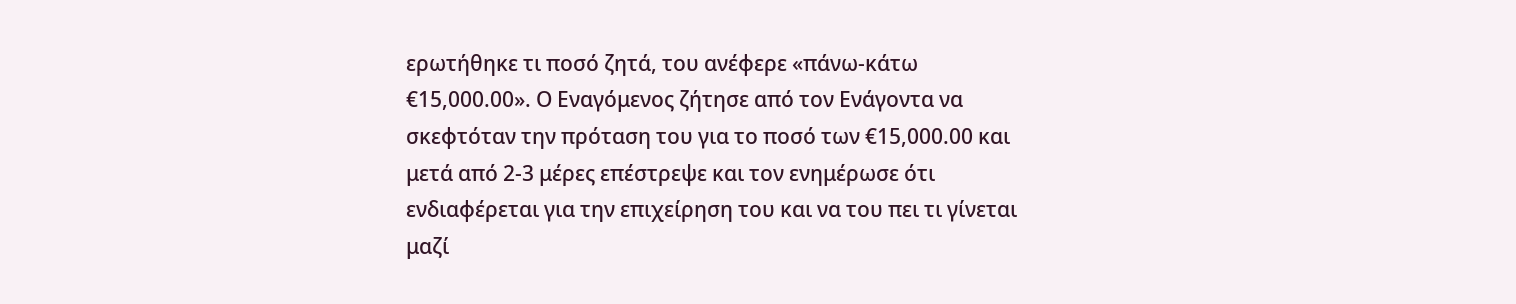ερωτήθηκε τι ποσό ζητά, του ανέφερε «πάνω-κάτω €15,000.00». Ο Εναγόμενος ζήτησε από τον Ενάγοντα να σκεφτόταν την πρόταση του για το ποσό των €15,000.00 και μετά από 2-3 μέρες επέστρεψε και τον ενημέρωσε ότι ενδιαφέρεται για την επιχείρηση του και να του πει τι γίνεται μαζί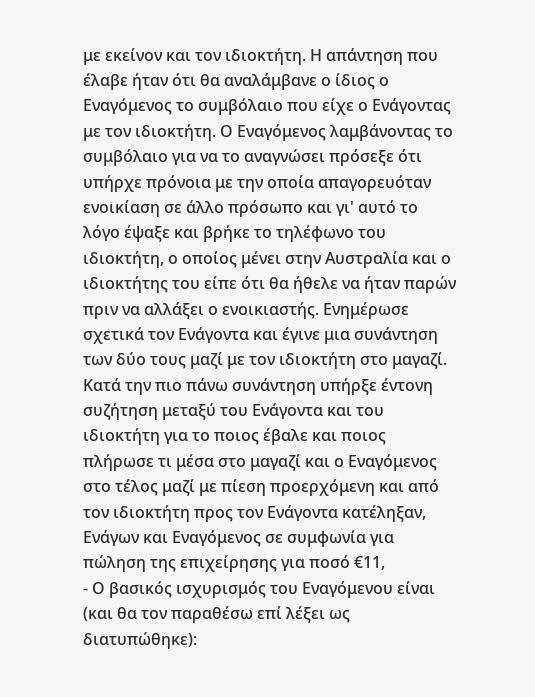με εκείνον και τον ιδιοκτήτη. Η απάντηση που έλαβε ήταν ότι θα αναλάμβανε ο ίδιος ο Εναγόμενος το συμβόλαιο που είχε ο Ενάγοντας με τον ιδιοκτήτη. Ο Εναγόμενος λαμβάνοντας το συμβόλαιο για να το αναγνώσει πρόσεξε ότι υπήρχε πρόνοια με την οποία απαγορευόταν ενοικίαση σε άλλο πρόσωπο και γι' αυτό το λόγο έψαξε και βρήκε το τηλέφωνο του ιδιοκτήτη, ο οποίος μένει στην Αυστραλία και ο ιδιοκτήτης του είπε ότι θα ήθελε να ήταν παρών πριν να αλλάξει ο ενοικιαστής. Ενημέρωσε σχετικά τον Ενάγοντα και έγινε μια συνάντηση των δύο τους μαζί με τον ιδιοκτήτη στο μαγαζί. Κατά την πιο πάνω συνάντηση υπήρξε έντονη συζήτηση μεταξύ του Ενάγοντα και του ιδιοκτήτη για το ποιος έβαλε και ποιος πλήρωσε τι μέσα στο μαγαζί και ο Εναγόμενος στο τέλος μαζί με πίεση προερχόμενη και από τον ιδιοκτήτη προς τον Ενάγοντα κατέληξαν, Ενάγων και Εναγόμενος σε συμφωνία για πώληση της επιχείρησης για ποσό €11,
- Ο βασικός ισχυρισμός του Εναγόμενου είναι (και θα τον παραθέσω επί λέξει ως διατυπώθηκε):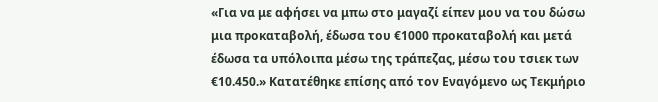«Για να με αφήσει να μπω στο μαγαζί είπεν μου να του δώσω μια προκαταβολή, έδωσα του €1000 προκαταβολή και μετά έδωσα τα υπόλοιπα μέσω της τράπεζας, μέσω του τσιεκ των €10.450.» Κατατέθηκε επίσης από τον Εναγόμενο ως Τεκμήριο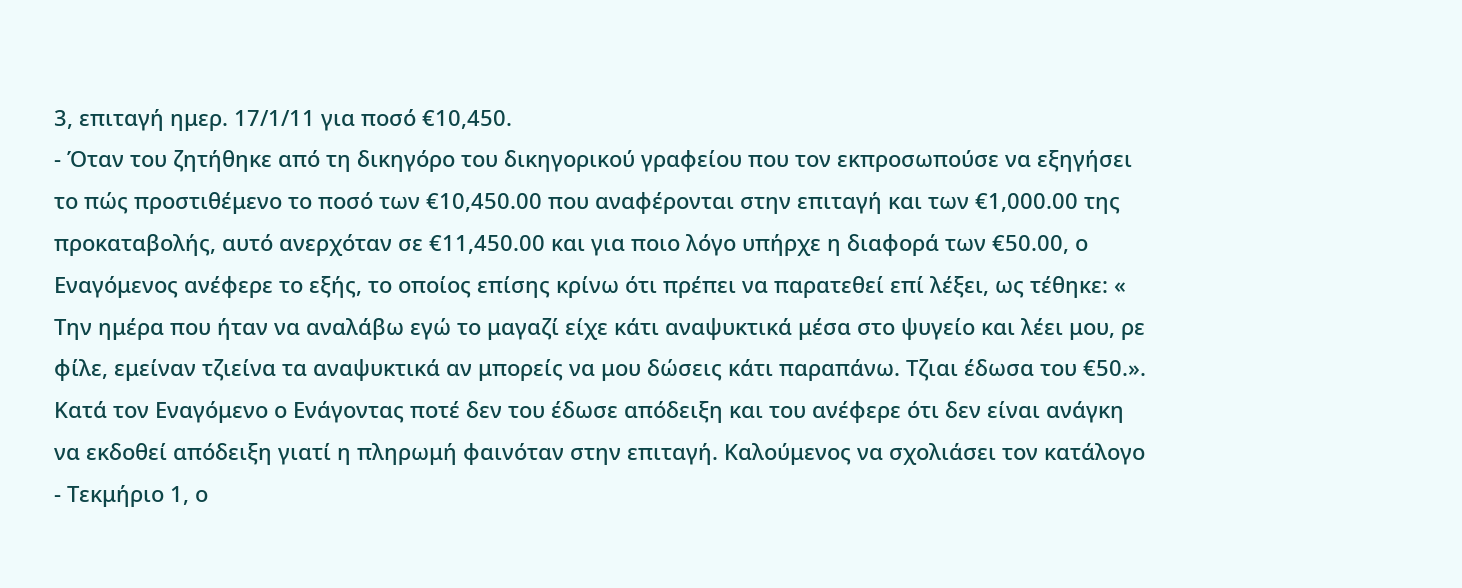3, επιταγή ημερ. 17/1/11 για ποσό €10,450.
- Όταν του ζητήθηκε από τη δικηγόρο του δικηγορικού γραφείου που τον εκπροσωπούσε να εξηγήσει το πώς προστιθέμενο το ποσό των €10,450.00 που αναφέρονται στην επιταγή και των €1,000.00 της προκαταβολής, αυτό ανερχόταν σε €11,450.00 και για ποιο λόγο υπήρχε η διαφορά των €50.00, ο Εναγόμενος ανέφερε το εξής, το οποίος επίσης κρίνω ότι πρέπει να παρατεθεί επί λέξει, ως τέθηκε: « Την ημέρα που ήταν να αναλάβω εγώ το μαγαζί είχε κάτι αναψυκτικά μέσα στο ψυγείο και λέει μου, ρε φίλε, εμείναν τζιείνα τα αναψυκτικά αν μπορείς να μου δώσεις κάτι παραπάνω. Τζιαι έδωσα του €50.». Κατά τον Εναγόμενο ο Ενάγοντας ποτέ δεν του έδωσε απόδειξη και του ανέφερε ότι δεν είναι ανάγκη να εκδοθεί απόδειξη γιατί η πληρωμή φαινόταν στην επιταγή. Καλούμενος να σχολιάσει τον κατάλογο - Τεκμήριο 1, ο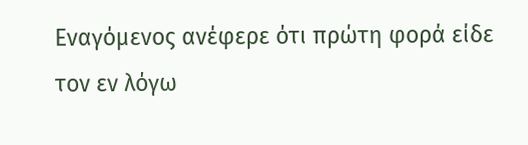Εναγόμενος ανέφερε ότι πρώτη φορά είδε τον εν λόγω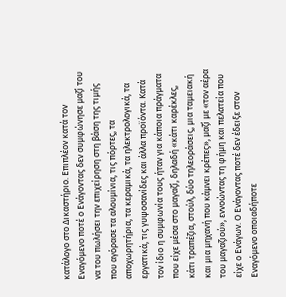κατάλογο στο Δικαστήριο. Επιπλέον κατά τον Εναγόμενο ποτέ ο Ενάγοντας δεν συμφώνησε μαζί του να του πωλήσει την επιχείρηση στη βάση της τιμής που αγόρασε τα αλουμίνια, τις πόρτες, τα αποχωρητήρια, τα κεραμικά, τα ηλεκτρολογικά, τα εργατικά, τις γυψοσανίδες και άλλα προϊόντα. Κατά τον ίδιο η συμφωνία τους ήταν για κάποια πράγματα που είχε μέσα στο μαγαζί, δηλαδή «κάτι καρέκλες, κάτι τραπέζια, στούλ, δύο τηλεοράσεις, μια ταμειακή και μια μηχανή που κάμνει κρέπες», μαζί με «τον αέρα του μαγαζιού», εννοώντας τη φήμη και πελατεία που είχε ο Ενάγων. Ο Ενάγοντας ποτέ δεν έδειξε στον Εναγόμενο οποιαδήποτε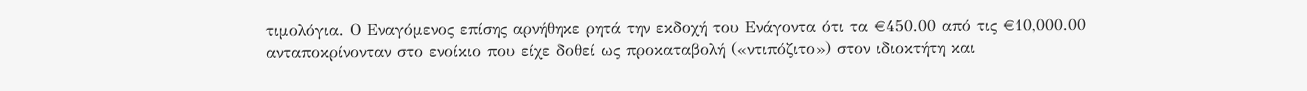τιμολόγια. Ο Εναγόμενος επίσης αρνήθηκε ρητά την εκδοχή του Ενάγοντα ότι τα €450.00 από τις €10,000.00 ανταποκρίνονταν στο ενοίκιο που είχε δοθεί ως προκαταβολή («ντιπόζιτο») στον ιδιοκτήτη και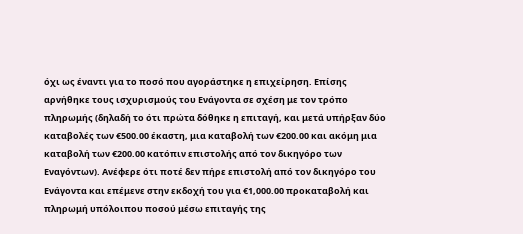όχι ως έναντι για το ποσό που αγοράστηκε η επιχείρηση. Επίσης αρνήθηκε τους ισχυρισμούς του Ενάγοντα σε σχέση με τον τρόπο πληρωμής (δηλαδή το ότι πρώτα δόθηκε η επιταγή, και μετά υπήρξαν δύο καταβολές των €500.00 έκαστη, μια καταβολή των €200.00 και ακόμη μια καταβολή των €200.00 κατόπιν επιστολής από τον δικηγόρο των Εναγόντων). Ανέφερε ότι ποτέ δεν πήρε επιστολή από τον δικηγόρο του Ενάγοντα και επέμενε στην εκδοχή του για €1,000.00 προκαταβολή και πληρωμή υπόλοιπου ποσού μέσω επιταγής της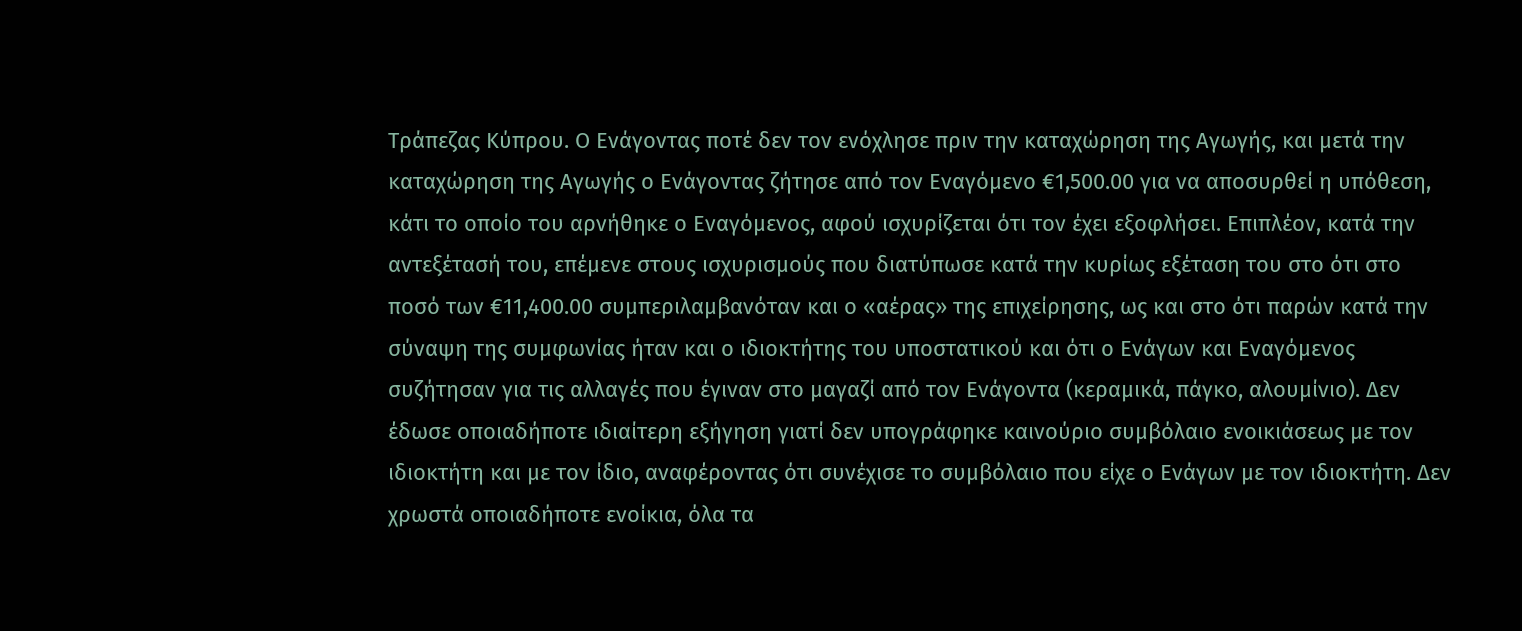Τράπεζας Κύπρου. Ο Ενάγοντας ποτέ δεν τον ενόχλησε πριν την καταχώρηση της Αγωγής, και μετά την καταχώρηση της Αγωγής ο Ενάγοντας ζήτησε από τον Εναγόμενο €1,500.00 για να αποσυρθεί η υπόθεση, κάτι το οποίο του αρνήθηκε ο Εναγόμενος, αφού ισχυρίζεται ότι τον έχει εξοφλήσει. Επιπλέον, κατά την αντεξέτασή του, επέμενε στους ισχυρισμούς που διατύπωσε κατά την κυρίως εξέταση του στο ότι στο ποσό των €11,400.00 συμπεριλαμβανόταν και ο «αέρας» της επιχείρησης, ως και στο ότι παρών κατά την σύναψη της συμφωνίας ήταν και ο ιδιοκτήτης του υποστατικού και ότι ο Ενάγων και Εναγόμενος συζήτησαν για τις αλλαγές που έγιναν στο μαγαζί από τον Ενάγοντα (κεραμικά, πάγκο, αλουμίνιο). Δεν έδωσε οποιαδήποτε ιδιαίτερη εξήγηση γιατί δεν υπογράφηκε καινούριο συμβόλαιο ενοικιάσεως με τον ιδιοκτήτη και με τον ίδιο, αναφέροντας ότι συνέχισε το συμβόλαιο που είχε ο Ενάγων με τον ιδιοκτήτη. Δεν χρωστά οποιαδήποτε ενοίκια, όλα τα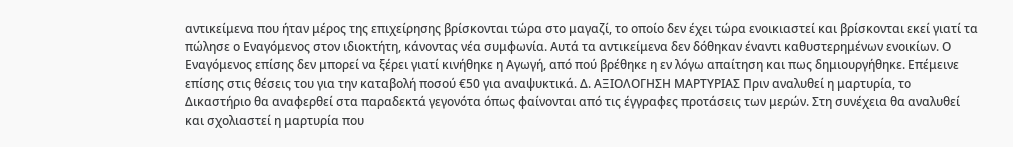αντικείμενα που ήταν μέρος της επιχείρησης βρίσκονται τώρα στο μαγαζί, το οποίο δεν έχει τώρα ενοικιαστεί και βρίσκονται εκεί γιατί τα πώλησε ο Εναγόμενος στον ιδιοκτήτη, κάνοντας νέα συμφωνία. Αυτά τα αντικείμενα δεν δόθηκαν έναντι καθυστερημένων ενοικίων. Ο Εναγόμενος επίσης δεν μπορεί να ξέρει γιατί κινήθηκε η Αγωγή, από πού βρέθηκε η εν λόγω απαίτηση και πως δημιουργήθηκε. Επέμεινε επίσης στις θέσεις του για την καταβολή ποσού €50 για αναψυκτικά. Δ. ΑΞΙΟΛΟΓΗΣΗ ΜΑΡΤΥΡΙΑΣ Πριν αναλυθεί η μαρτυρία, το Δικαστήριο θα αναφερθεί στα παραδεκτά γεγονότα όπως φαίνονται από τις έγγραφες προτάσεις των μερών. Στη συνέχεια θα αναλυθεί και σχολιαστεί η μαρτυρία που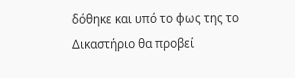δόθηκε και υπό το φως της το Δικαστήριο θα προβεί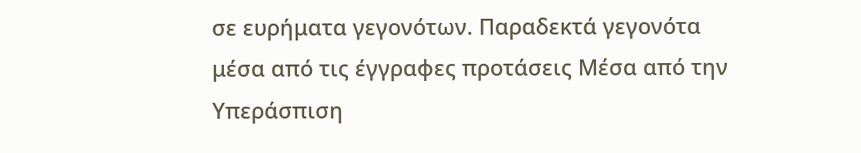σε ευρήματα γεγονότων. Παραδεκτά γεγονότα μέσα από τις έγγραφες προτάσεις Μέσα από την Υπεράσπιση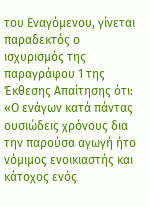του Εναγόμενου, γίνεται παραδεκτός ο ισχυρισμός της παραγράφου 1 της Έκθεσης Απαίτησης ότι: «Ο ενάγων κατά πάντας ουσιώδεις χρόνους δια την παρούσα αγωγή ήτο νόμιμος ενοικιαστής και κάτοχος ενός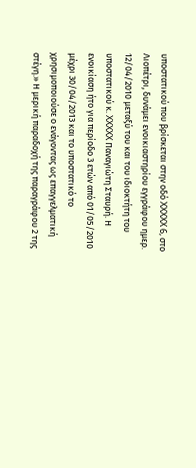υποστατικού που βρίσκεται στην οδό XXXXX 6, στο Λιοπέτρι, δυνάμει ενοικιαστηρίου εγγράφου ημερ. 12/04/2010 μεταξύ του και του ιδιοκτήτη του υποστατικού κ. XXXXX Παναγιώτη Σταυρή. Η ενοικίαση ήτο για περίοδο 3 ετών από 01/05/2010 μέχρι 30/04/2013 και το υποστατικό το χρησιμοποιούσε ο ενάγοντας ως επαγγελματική στέγη.» Η μερική παραδοχή της παραγράφου 2 της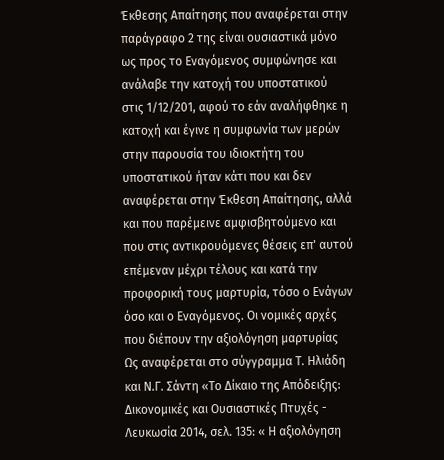Έκθεσης Απαίτησης που αναφέρεται στην παράγραφο 2 της είναι ουσιαστικά μόνο ως προς το Εναγόμενος συμφώνησε και ανάλαβε την κατοχή του υποστατικού στις 1/12/201, αφού το εάν αναλήφθηκε η κατοχή και έγινε η συμφωνία των μερών στην παρουσία του ιδιοκτήτη του υποστατικού ήταν κάτι που και δεν αναφέρεται στην Έκθεση Απαίτησης, αλλά και που παρέμεινε αμφισβητούμενο και που στις αντικρουόμενες θέσεις επ' αυτού επέμεναν μέχρι τέλους και κατά την προφορική τους μαρτυρία, τόσο ο Ενάγων όσο και ο Εναγόμενος. Οι νομικές αρχές που διέπουν την αξιολόγηση μαρτυρίας Ως αναφέρεται στο σύγγραμμα Τ. Ηλιάδη και Ν.Γ. Σάντη «Το Δίκαιο της Απόδειξης: Δικονομικές και Ουσιαστικές Πτυχές - Λευκωσία 2014, σελ. 135: « Η αξιολόγηση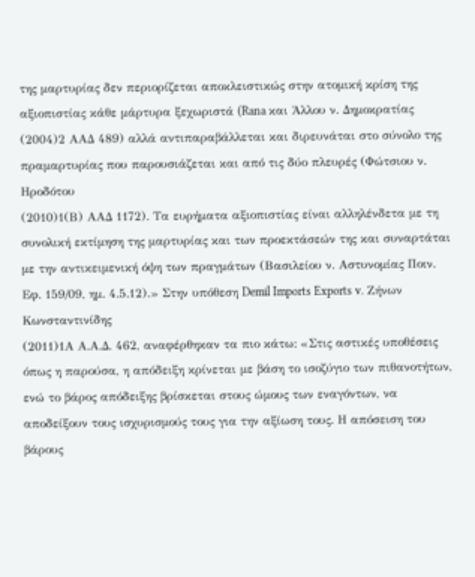της μαρτυρίας δεν περιορίζεται αποκλειστικώς στην ατομική κρίση της αξιοπιστίας κάθε μάρτυρα ξεχωριστά (Rana και Άλλου ν. Δημοκρατίας
(2004)2 ΑΑΔ 489) αλλά αντιπαραβάλλεται και διρευνάται στο σύνολο της πραμαρτυρίας που παρουσιάζεται και από τις δύο πλευρές (Φώτσιου ν. Ηροδότου
(2010)1(Β) ΑΑΔ 1172). Τα ευρήματα αξιοπιστίας είναι αλληλένδετα με τη συνολική εκτίμηση της μαρτυρίας και των προεκτάσεών της και συναρτάται με την αντικειμενική όψη των πραγμάτων (Βασιλείου ν. Αστυνομίας Ποιν. Εφ. 159/09, ημ. 4.5.12).» Στην υπόθεση Demil Imports Exports v. Ζήνων Κωνσταντινίδης
(2011)1Α Α.Α.Δ. 462, αναφέρθηκαν τα πιο κάτω: «Στις αστικές υποθέσεις όπως η παρούσα, η απόδειξη κρίνεται με βάση το ισοζύγιο των πιθανοτήτων, ενώ το βάρος απόδειξης βρίσκεται στους ώμους των εναγόντων, να αποδείξουν τους ισχυρισμούς τους για την αξίωση τους. Η απόσειση του βάρους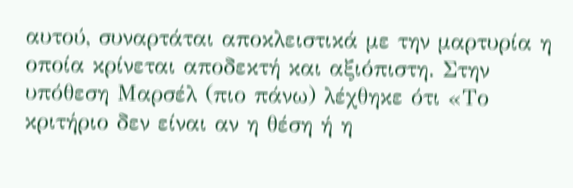αυτού, συναρτάται αποκλειστικά με την μαρτυρία η οποία κρίνεται αποδεκτή και αξιόπιστη. Στην υπόθεση Μαρσέλ (πιο πάνω) λέχθηκε ότι «Το κριτήριο δεν είναι αν η θέση ή η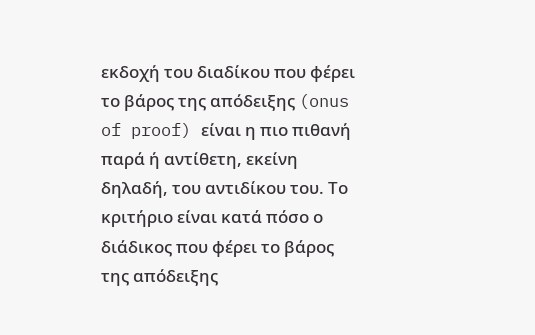εκδοχή του διαδίκου που φέρει το βάρος της απόδειξης (onus of proof) είναι η πιο πιθανή παρά ή αντίθετη, εκείνη δηλαδή, του αντιδίκου του. Το κριτήριο είναι κατά πόσο ο διάδικος που φέρει το βάρος της απόδειξης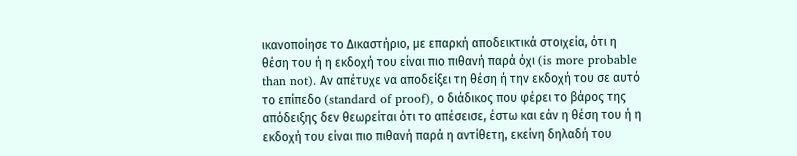ικανοποίησε το Δικαστήριο, με επαρκή αποδεικτικά στοιχεία, ότι η θέση του ή η εκδοχή του είναι πιο πιθανή παρά όχι (is more probable than not). Αν απέτυχε να αποδείξει τη θέση ή την εκδοχή του σε αυτό το επίπεδο (standard of proof), ο διάδικος που φέρει το βάρος της απόδειξης δεν θεωρείται ότι το απέσεισε, έστω και εάν η θέση του ή η εκδοχή του είναι πιο πιθανή παρά η αντίθετη, εκείνη δηλαδή του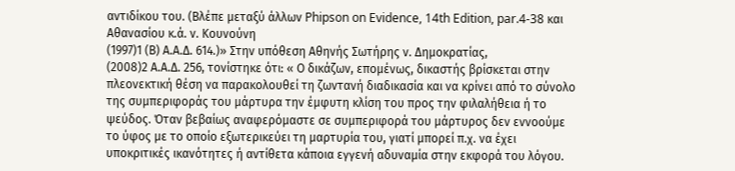αντιδίκου του. (Βλέπε μεταξύ άλλων Phipson on Evidence, 14th Edition, par.4-38 και Αθανασίου κ.ά. ν. Κουνούνη
(1997)1 (Β) Α.Α.Δ. 614.)» Στην υπόθεση Αθηνής Σωτήρης ν. Δημοκρατίας,
(2008)2 Α.Α.Δ. 256, τονίστηκε ότι: « Ο δικάζων, επομένως, δικαστής βρίσκεται στην πλεονεκτική θέση να παρακολουθεί τη ζωντανή διαδικασία και να κρίνει από το σύνολο της συμπεριφοράς του μάρτυρα την έμφυτη κλίση του προς την φιλαλήθεια ή το ψεύδος. Όταν βεβαίως αναφερόμαστε σε συμπεριφορά του μάρτυρος δεν εννοούμε το ύφος με το οποίο εξωτερικεύει τη μαρτυρία του, γιατί μπορεί π.χ. να έχει υποκριτικές ικανότητες ή αντίθετα κάποια εγγενή αδυναμία στην εκφορά του λόγου.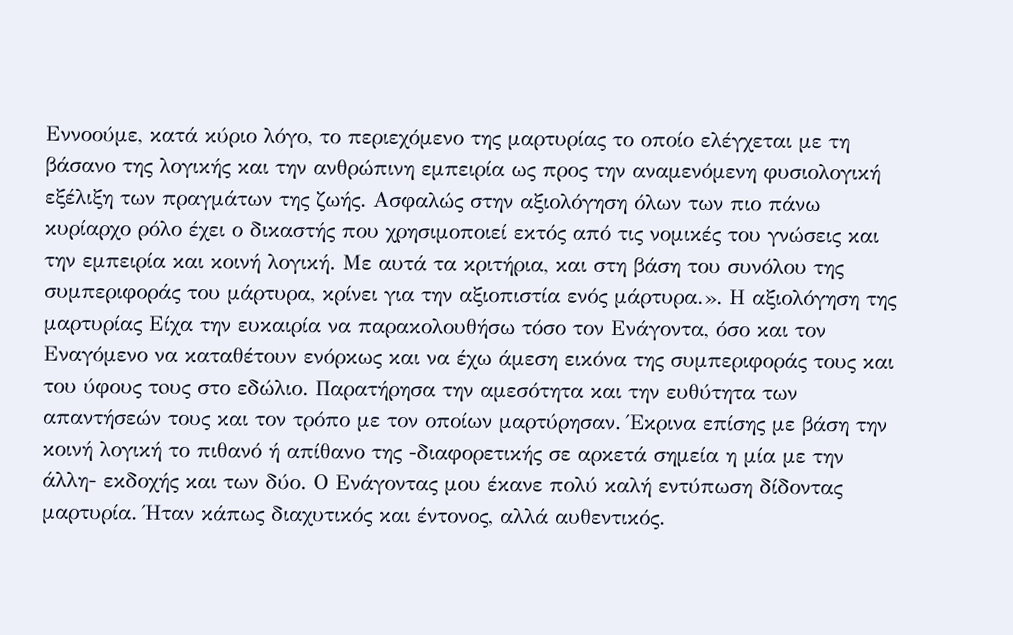Εννοούμε, κατά κύριο λόγο, το περιεχόμενο της μαρτυρίας το οποίο ελέγχεται με τη βάσανο της λογικής και την ανθρώπινη εμπειρία ως προς την αναμενόμενη φυσιολογική εξέλιξη των πραγμάτων της ζωής. Ασφαλώς στην αξιολόγηση όλων των πιο πάνω κυρίαρχο ρόλο έχει ο δικαστής που χρησιμοποιεί εκτός από τις νομικές του γνώσεις και την εμπειρία και κοινή λογική. Με αυτά τα κριτήρια, και στη βάση του συνόλου της συμπεριφοράς του μάρτυρα, κρίνει για την αξιοπιστία ενός μάρτυρα.». Η αξιολόγηση της μαρτυρίας Είχα την ευκαιρία να παρακολουθήσω τόσο τον Ενάγοντα, όσο και τον Εναγόμενο να καταθέτουν ενόρκως και να έχω άμεση εικόνα της συμπεριφοράς τους και του ύφους τoυς στο εδώλιο. Παρατήρησα την αμεσότητα και την ευθύτητα των απαντήσεών τους και τον τρόπο με τον οποίων μαρτύρησαν. Έκρινα επίσης με βάση την κοινή λογική το πιθανό ή απίθανο της -διαφορετικής σε αρκετά σημεία η μία με την άλλη- εκδοχής και των δύο. Ο Ενάγοντας μου έκανε πολύ καλή εντύπωση δίδοντας μαρτυρία. Ήταν κάπως διαχυτικός και έντονος, αλλά αυθεντικός.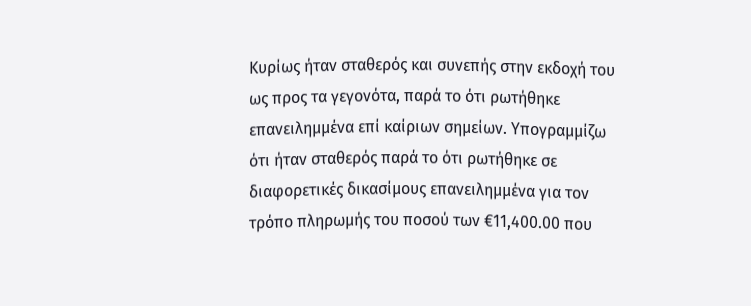Κυρίως ήταν σταθερός και συνεπής στην εκδοχή του ως προς τα γεγονότα, παρά το ότι ρωτήθηκε επανειλημμένα επί καίριων σημείων. Υπογραμμίζω ότι ήταν σταθερός παρά το ότι ρωτήθηκε σε διαφορετικές δικασίμους επανειλημμένα για τον τρόπο πληρωμής του ποσού των €11,400.00 που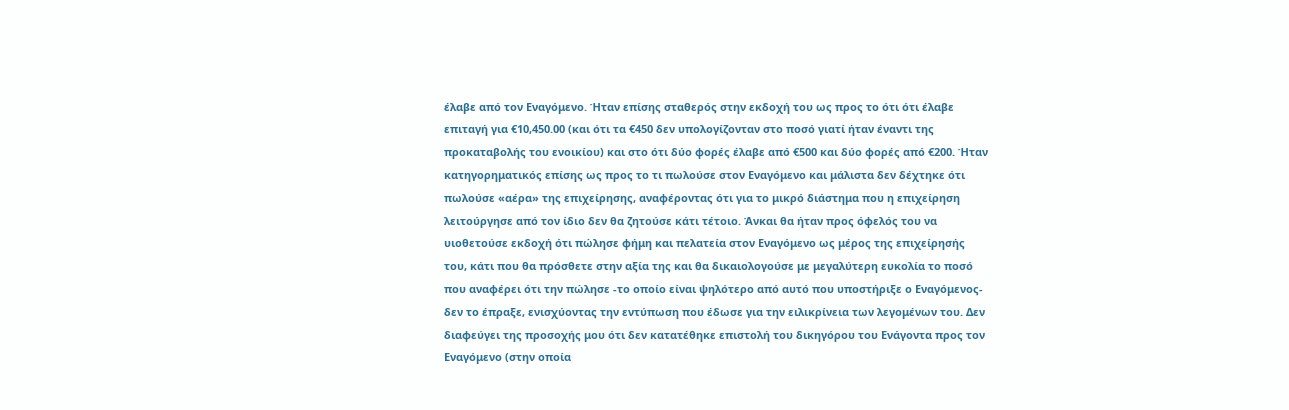έλαβε από τον Εναγόμενο. Ήταν επίσης σταθερός στην εκδοχή του ως προς το ότι ότι έλαβε επιταγή για €10,450.00 (και ότι τα €450 δεν υπολογίζονταν στο ποσό γιατί ήταν έναντι της προκαταβολής του ενοικίου) και στο ότι δύο φορές έλαβε από €500 και δύο φορές από €200. Ήταν κατηγορηματικός επίσης ως προς το τι πωλούσε στον Εναγόμενο και μάλιστα δεν δέχτηκε ότι πωλούσε «αέρα» της επιχείρησης, αναφέροντας ότι για το μικρό διάστημα που η επιχείρηση λειτούργησε από τον ίδιο δεν θα ζητούσε κάτι τέτοιο. Άνκαι θα ήταν προς όφελός του να υιοθετούσε εκδοχή ότι πώλησε φήμη και πελατεία στον Εναγόμενο ως μέρος της επιχείρησής του, κάτι που θα πρόσθετε στην αξία της και θα δικαιολογούσε με μεγαλύτερη ευκολία το ποσό που αναφέρει ότι την πώλησε -το οποίο είναι ψηλότερο από αυτό που υποστήριξε ο Εναγόμενος- δεν το έπραξε, ενισχύοντας την εντύπωση που έδωσε για την ειλικρίνεια των λεγομένων του. Δεν διαφεύγει της προσοχής μου ότι δεν κατατέθηκε επιστολή του δικηγόρου του Ενάγοντα προς τον Εναγόμενο (στην οποία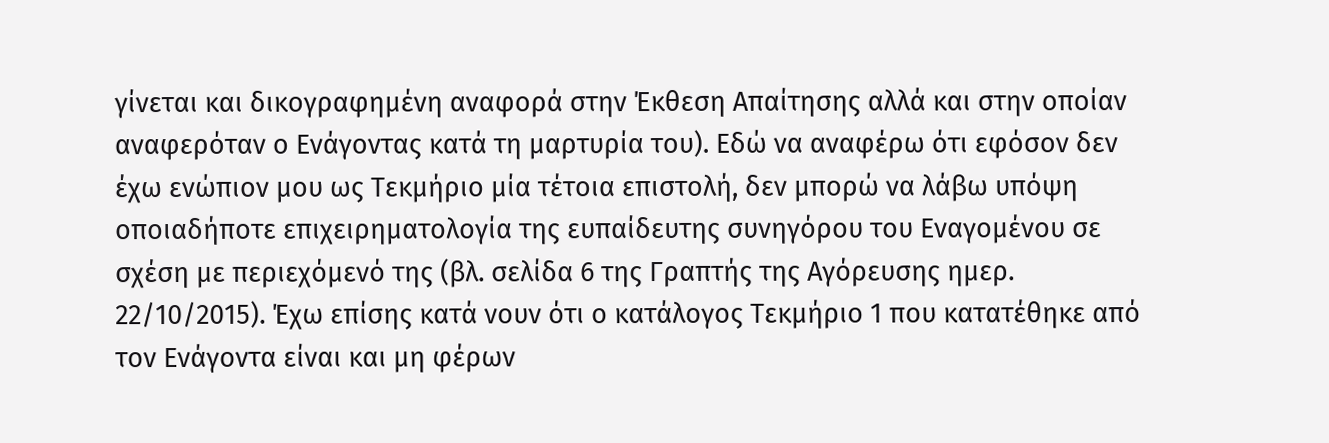γίνεται και δικογραφημένη αναφορά στην Έκθεση Απαίτησης αλλά και στην οποίαν αναφερόταν ο Ενάγοντας κατά τη μαρτυρία του). Εδώ να αναφέρω ότι εφόσον δεν έχω ενώπιον μου ως Τεκμήριο μία τέτοια επιστολή, δεν μπορώ να λάβω υπόψη οποιαδήποτε επιχειρηματολογία της ευπαίδευτης συνηγόρου του Εναγομένου σε σχέση με περιεχόμενό της (βλ. σελίδα 6 της Γραπτής της Αγόρευσης ημερ. 22/10/2015). Έχω επίσης κατά νουν ότι ο κατάλογος Τεκμήριο 1 που κατατέθηκε από τον Ενάγοντα είναι και μη φέρων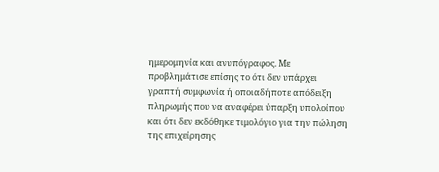ημερομηνία και ανυπόγραφος. Με προβλημάτισε επίσης το ότι δεν υπάρχει γραπτή συμφωνία ή οποιαδήποτε απόδειξη πληρωμής που να αναφέρει ύπαρξη υπολοίπου και ότι δεν εκδόθηκε τιμολόγιο για την πώληση της επιχείρησης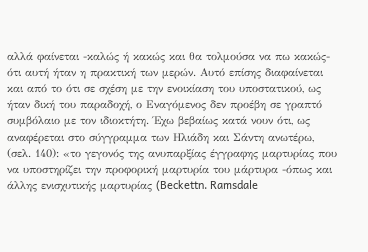αλλά φαίνεται -καλώς ή κακώς και θα τολμούσα να πω κακώς- ότι αυτή ήταν η πρακτική των μερών. Αυτό επίσης διαφαίνεται και από το ότι σε σχέση με την ενοικίαση του υποστατικού, ως ήταν δική του παραδοχή, ο Εναγόμενος δεν προέβη σε γραπτό συμβόλαιο με τον ιδιοκτήτη. Έχω βεβαίως κατά νουν ότι, ως αναφέρεται στο σύγγραμμα των Ηλιάδη και Σάντη ανωτέρω, (σελ. 140): «το γεγονός της ανυπαρξίας έγγραφης μαρτυρίας που να υποστηρίζει την προφορική μαρτυρία του μάρτυρα -όπως και άλλης ενισχυτικής μαρτυρίας (Beckettn. Ramsdale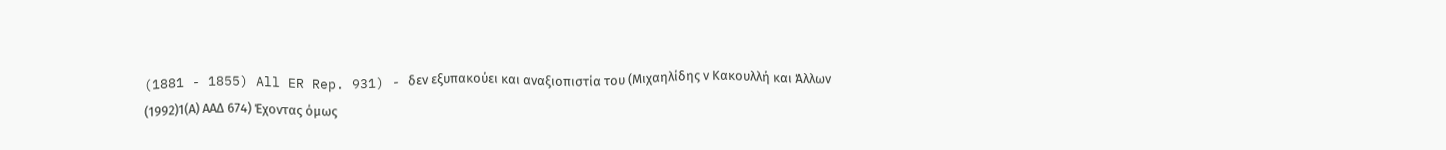(1881 - 1855) All ER Rep. 931) - δεν εξυπακούει και αναξιοπιστία του (Μιχαηλίδης ν Κακουλλή και Άλλων
(1992)1(Α) ΑΑΔ 674) Έχοντας όμως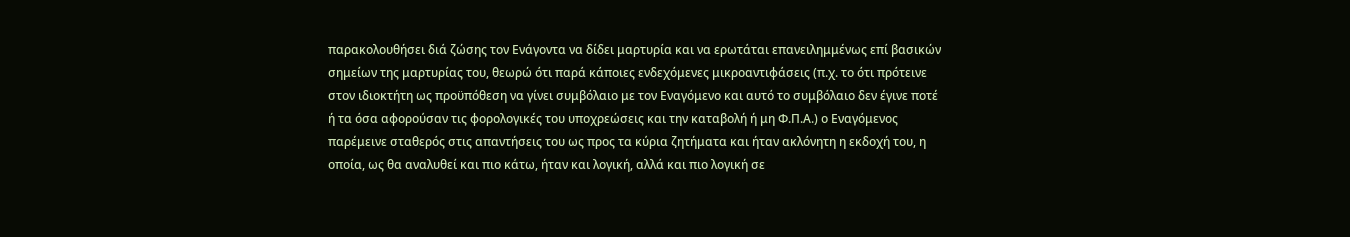παρακολουθήσει διά ζώσης τον Ενάγοντα να δίδει μαρτυρία και να ερωτάται επανειλημμένως επί βασικών σημείων της μαρτυρίας του, θεωρώ ότι παρά κάποιες ενδεχόμενες μικροαντιφάσεις (π.χ. το ότι πρότεινε στον ιδιοκτήτη ως προϋπόθεση να γίνει συμβόλαιο με τον Εναγόμενο και αυτό το συμβόλαιο δεν έγινε ποτέ ή τα όσα αφορούσαν τις φορολογικές του υποχρεώσεις και την καταβολή ή μη Φ.Π.Α.) ο Εναγόμενος παρέμεινε σταθερός στις απαντήσεις του ως προς τα κύρια ζητήματα και ήταν ακλόνητη η εκδοχή του, η οποία, ως θα αναλυθεί και πιο κάτω, ήταν και λογική, αλλά και πιο λογική σε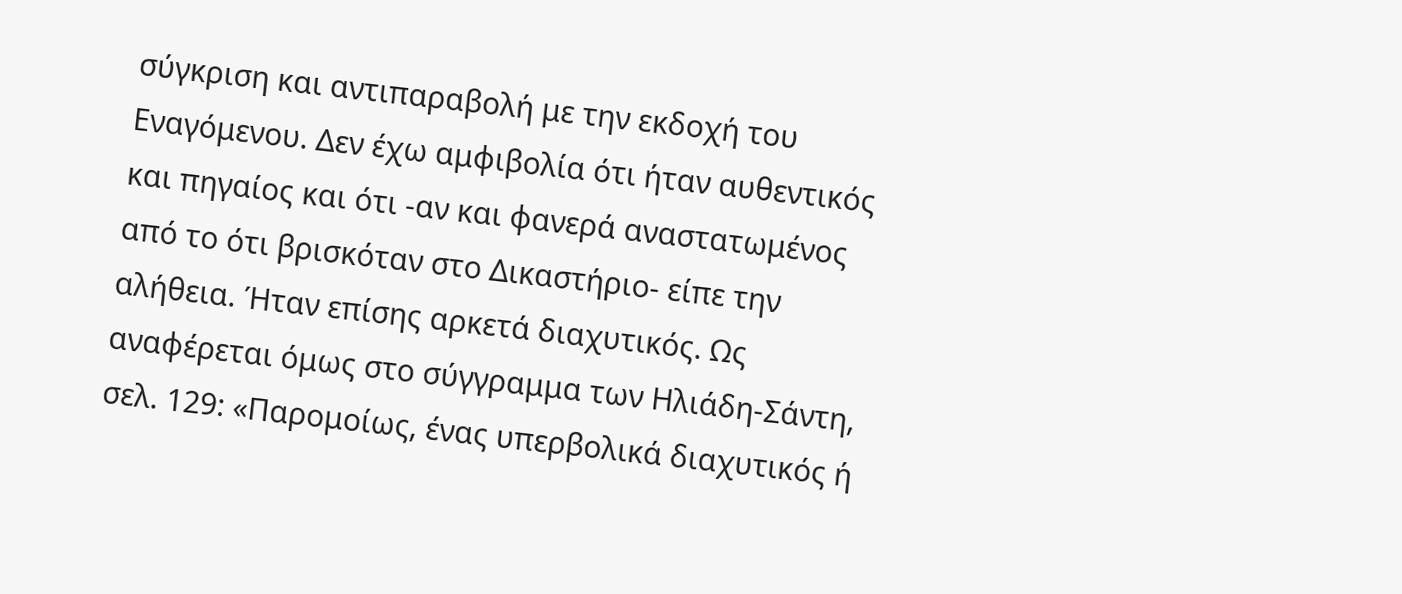σύγκριση και αντιπαραβολή με την εκδοχή του Εναγόμενου. Δεν έχω αμφιβολία ότι ήταν αυθεντικός και πηγαίος και ότι -αν και φανερά αναστατωμένος από το ότι βρισκόταν στο Δικαστήριο- είπε την αλήθεια. Ήταν επίσης αρκετά διαχυτικός. Ως αναφέρεται όμως στο σύγγραμμα των Ηλιάδη-Σάντη, σελ. 129: «Παρομοίως, ένας υπερβολικά διαχυτικός ή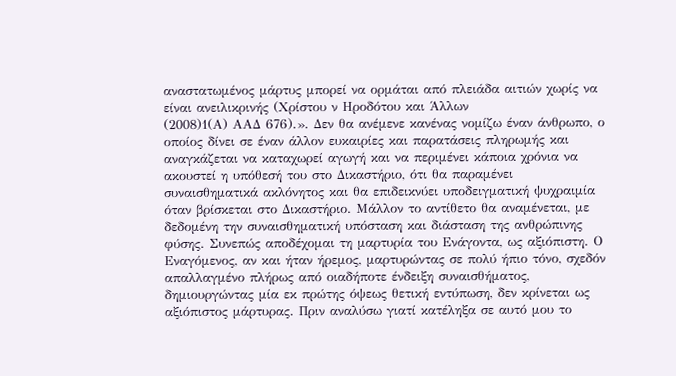αναστατωμένος μάρτυς μπορεί να ορμάται από πλειάδα αιτιών χωρίς να είναι ανειλικρινής (Χρίστου ν Ηροδότου και Άλλων
(2008)1(Α) ΑΑΔ 676).». Δεν θα ανέμενε κανένας νομίζω έναν άνθρωπο, ο οποίος δίνει σε έναν άλλον ευκαιρίες και παρατάσεις πληρωμής και αναγκάζεται να καταχωρεί αγωγή και να περιμένει κάποια χρόνια να ακουστεί η υπόθεσή του στο Δικαστήριο, ότι θα παραμένει συναισθηματικά ακλόνητος και θα επιδεικνύει υποδειγματική ψυχραιμία όταν βρίσκεται στο Δικαστήριο. Μάλλον το αντίθετο θα αναμένεται, με δεδομένη την συναισθηματική υπόσταση και διάσταση της ανθρώπινης φύσης. Συνεπώς αποδέχομαι τη μαρτυρία του Ενάγοντα, ως αξιόπιστη. Ο Εναγόμενος, αν και ήταν ήρεμος, μαρτυρώντας σε πολύ ήπιο τόνο, σχεδόν απαλλαγμένο πλήρως από οιαδήποτε ένδειξη συναισθήματος, δημιουργώντας μία εκ πρώτης όψεως θετική εντύπωση, δεν κρίνεται ως αξιόπιστος μάρτυρας. Πριν αναλύσω γιατί κατέληξα σε αυτό μου το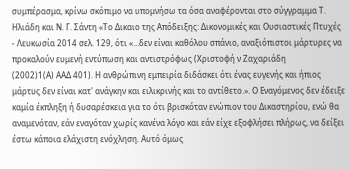συμπέρασμα, κρίνω σκόπιμο να υπομνήσω τα όσα αναφέρονται στο σύγγραμμα Τ. Ηλιάδη και Ν. Γ. Σάντη «Το Δικαιο της Απόδειξης: Δικονομικές και Ουσιαστικές Πτυχές - Λευκωσία 2014 σελ. 129, ότι «...δεν είναι καθόλου σπάνιο, αναξιόπιστοι μάρτυρες να προκαλούν ευμενή εντύπωση και αντιστρόφως (Χριστοφή ν Ζαχαριάδη
(2002)1(Α) ΑΑΔ 401). Η ανθρώπινη εμπειρία διδάσκει ότι ένας ευγενής και ήπιος μάρτυς δεν είναι κατ' ανάγκην και ειλικρινής και το αντίθετο.». Ο Εναγόμενος δεν έδειξε καμία έκπληξη ή δυσαρέσκεια για το ότι βρισκόταν ενώπιον του Δικαστηρίου, ενώ θα αναμενόταν, εάν εναγόταν χωρίς κανένα λόγο και εάν είχε εξοφλήσει πλήρως, να δείξει έστω κάποια ελάχιστη ενόχληση. Αυτό όμως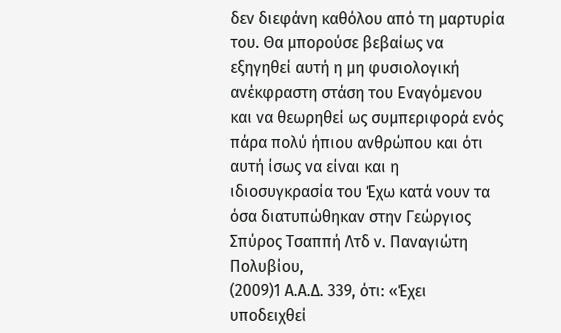δεν διεφάνη καθόλου από τη μαρτυρία του. Θα μπορούσε βεβαίως να εξηγηθεί αυτή η μη φυσιολογική ανέκφραστη στάση του Εναγόμενου και να θεωρηθεί ως συμπεριφορά ενός πάρα πολύ ήπιου ανθρώπου και ότι αυτή ίσως να είναι και η ιδιοσυγκρασία του Έχω κατά νουν τα όσα διατυπώθηκαν στην Γεώργιος Σπύρος Τσαππή Λτδ ν. Παναγιώτη Πολυβίου,
(2009)1 Α.Α.Δ. 339, ότι: «Έχει υποδειχθεί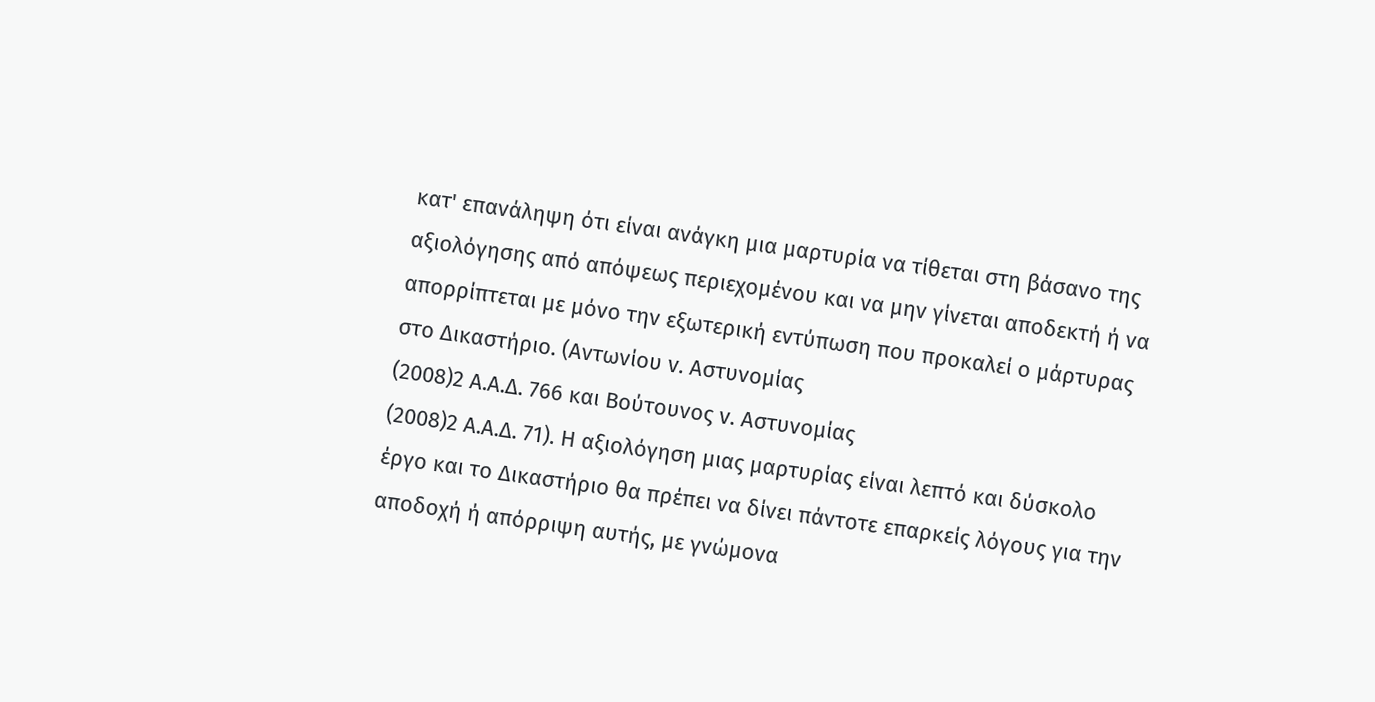κατ' επανάληψη ότι είναι ανάγκη μια μαρτυρία να τίθεται στη βάσανο της αξιολόγησης από απόψεως περιεχομένου και να μην γίνεται αποδεκτή ή να απορρίπτεται με μόνο την εξωτερική εντύπωση που προκαλεί ο μάρτυρας στο Δικαστήριο. (Αντωνίου v. Αστυνομίας
(2008)2 Α.Α.Δ. 766 και Βούτουνος v. Αστυνομίας
(2008)2 Α.Α.Δ. 71). Η αξιολόγηση μιας μαρτυρίας είναι λεπτό και δύσκολο έργο και το Δικαστήριο θα πρέπει να δίνει πάντοτε επαρκείς λόγους για την αποδοχή ή απόρριψη αυτής, με γνώμονα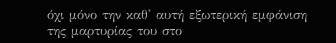όχι μόνο την καθ' αυτή εξωτερική εμφάνιση της μαρτυρίας του στο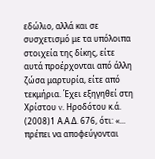εδώλιο, αλλά και σε συσχετισμό με τα υπόλοιπα στοιχεία της δίκης, είτε αυτά προέρχονται από άλλη ζώσα μαρτυρία, είτε από τεκμήρια. Έχει εξηγηθεί στη Χρίστου v. Ηροδότου κ.ά.
(2008)1 Α.Α.Δ. 676, ότι: «... πρέπει να αποφεύγονται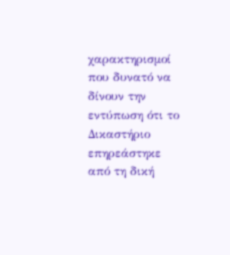χαρακτηρισμοί που δυνατό να δίνουν την εντύπωση ότι το Δικαστήριο επηρεάστηκε από τη δική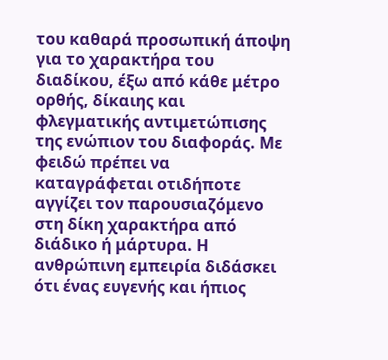του καθαρά προσωπική άποψη για το χαρακτήρα του διαδίκου, έξω από κάθε μέτρο ορθής, δίκαιης και φλεγματικής αντιμετώπισης της ενώπιον του διαφοράς. Με φειδώ πρέπει να καταγράφεται οτιδήποτε αγγίζει τον παρουσιαζόμενο στη δίκη χαρακτήρα από διάδικο ή μάρτυρα. Η ανθρώπινη εμπειρία διδάσκει ότι ένας ευγενής και ήπιος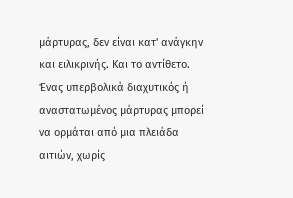μάρτυρας, δεν είναι κατ' ανάγκην και ειλικρινής. Και το αντίθετο. Ένας υπερβολικά διαχυτικός ή αναστατωμένος μάρτυρας μπορεί να ορμάται από μια πλειάδα αιτιών, χωρίς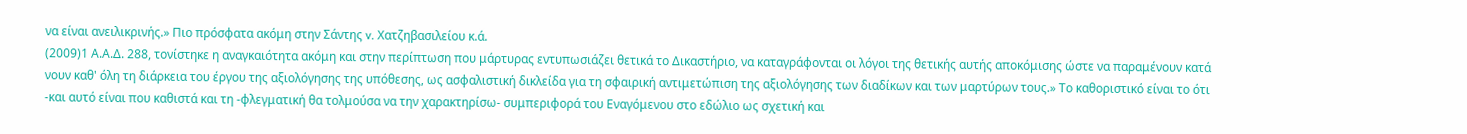να είναι ανειλικρινής.» Πιο πρόσφατα ακόμη στην Σάντης v. Χατζηβασιλείου κ.ά.
(2009)1 Α.Α.Δ. 288, τονίστηκε η αναγκαιότητα ακόμη και στην περίπτωση που μάρτυρας εντυπωσιάζει θετικά το Δικαστήριο, να καταγράφονται οι λόγοι της θετικής αυτής αποκόμισης ώστε να παραμένουν κατά νουν καθ' όλη τη διάρκεια του έργου της αξιολόγησης της υπόθεσης, ως ασφαλιστική δικλείδα για τη σφαιρική αντιμετώπιση της αξιολόγησης των διαδίκων και των μαρτύρων τους.» Το καθοριστικό είναι το ότι -και αυτό είναι που καθιστά και τη -φλεγματική θα τολμούσα να την χαρακτηρίσω- συμπεριφορά του Εναγόμενου στο εδώλιο ως σχετική και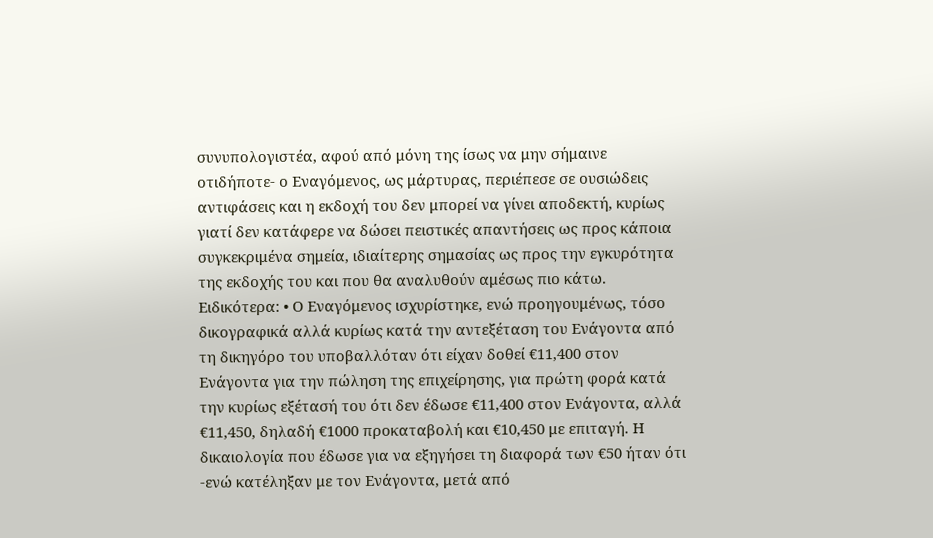συνυπολογιστέα, αφού από μόνη της ίσως να μην σήμαινε οτιδήποτε- ο Εναγόμενος, ως μάρτυρας, περιέπεσε σε ουσιώδεις αντιφάσεις και η εκδοχή του δεν μπορεί να γίνει αποδεκτή, κυρίως γιατί δεν κατάφερε να δώσει πειστικές απαντήσεις ως προς κάποια συγκεκριμένα σημεία, ιδιαίτερης σημασίας ως προς την εγκυρότητα της εκδοχής του και που θα αναλυθούν αμέσως πιο κάτω. Ειδικότερα: • Ο Εναγόμενος ισχυρίστηκε, ενώ προηγουμένως, τόσο δικογραφικά αλλά κυρίως κατά την αντεξέταση του Ενάγοντα από τη δικηγόρο του υποβαλλόταν ότι είχαν δοθεί €11,400 στον Ενάγοντα για την πώληση της επιχείρησης, για πρώτη φορά κατά την κυρίως εξέτασή του ότι δεν έδωσε €11,400 στον Ενάγοντα, αλλά €11,450, δηλαδή €1000 προκαταβολή και €10,450 με επιταγή. Η δικαιολογία που έδωσε για να εξηγήσει τη διαφορά των €50 ήταν ότι -ενώ κατέληξαν με τον Ενάγοντα, μετά από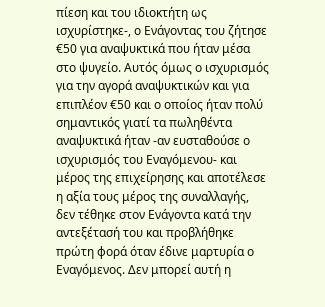πίεση και του ιδιοκτήτη ως ισχυρίστηκε-, ο Ενάγοντας του ζήτησε €50 για αναψυκτικά που ήταν μέσα στο ψυγείο. Αυτός όμως ο ισχυρισμός για την αγορά αναψυκτικών και για επιπλέον €50 και ο οποίος ήταν πολύ σημαντικός γιατί τα πωληθέντα αναψυκτικά ήταν -αν ευσταθούσε ο ισχυρισμός του Εναγόμενου- και μέρος της επιχείρησης και αποτέλεσε η αξία τους μέρος της συναλλαγής, δεν τέθηκε στον Ενάγοντα κατά την αντεξέτασή του και προβλήθηκε πρώτη φορά όταν έδινε μαρτυρία ο Εναγόμενος. Δεν μπορεί αυτή η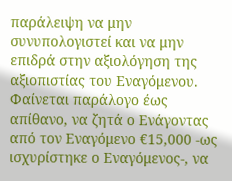παράλειψη να μην συνυπολογιστεί και να μην επιδρά στην αξιολόγηση της αξιοπιστίας του Εναγόμενου. Φαίνεται παράλογο έως απίθανο, να ζητά ο Ενάγοντας από τον Εναγόμενο €15,000 -ως ισχυρίστηκε ο Εναγόμενος-, να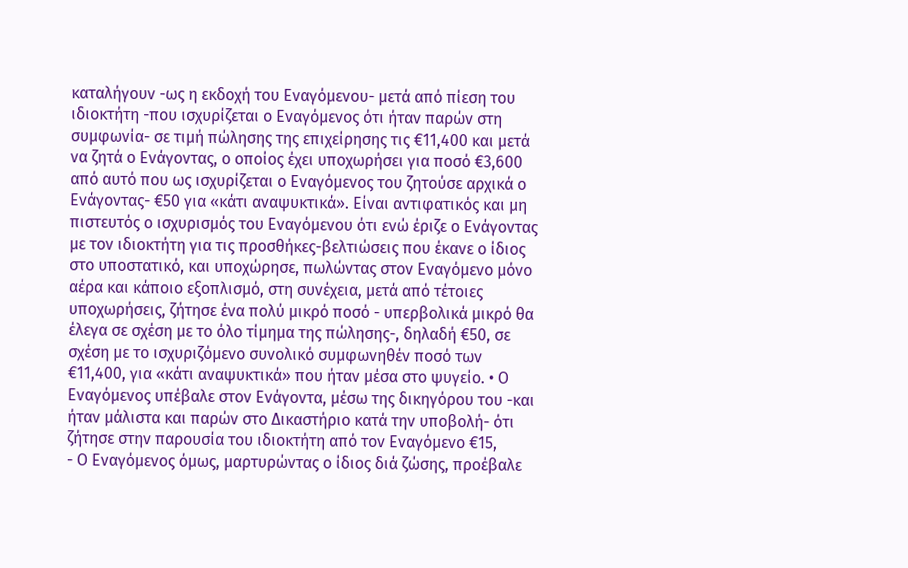καταλήγουν -ως η εκδοχή του Εναγόμενου- μετά από πίεση του ιδιοκτήτη -που ισχυρίζεται ο Εναγόμενος ότι ήταν παρών στη συμφωνία- σε τιμή πώλησης της επιχείρησης τις €11,400 και μετά να ζητά ο Ενάγοντας, ο οποίος έχει υποχωρήσει για ποσό €3,600 από αυτό που ως ισχυρίζεται ο Εναγόμενος του ζητούσε αρχικά ο Ενάγοντας- €50 για «κάτι αναψυκτικά». Είναι αντιφατικός και μη πιστευτός ο ισχυρισμός του Εναγόμενου ότι ενώ έριζε ο Ενάγοντας με τον ιδιοκτήτη για τις προσθήκες-βελτιώσεις που έκανε ο ίδιος στο υποστατικό, και υποχώρησε, πωλώντας στον Εναγόμενο μόνο αέρα και κάποιο εξοπλισμό, στη συνέχεια, μετά από τέτοιες υποχωρήσεις, ζήτησε ένα πολύ μικρό ποσό - υπερβολικά μικρό θα έλεγα σε σχέση με το όλο τίμημα της πώλησης-, δηλαδή €50, σε σχέση με το ισχυριζόμενο συνολικό συμφωνηθέν ποσό των €11,400, για «κάτι αναψυκτικά» που ήταν μέσα στο ψυγείο. • Ο Εναγόμενος υπέβαλε στον Ενάγοντα, μέσω της δικηγόρου του -και ήταν μάλιστα και παρών στο Δικαστήριο κατά την υποβολή- ότι ζήτησε στην παρουσία του ιδιοκτήτη από τον Εναγόμενο €15,
- Ο Εναγόμενος όμως, μαρτυρώντας ο ίδιος διά ζώσης, προέβαλε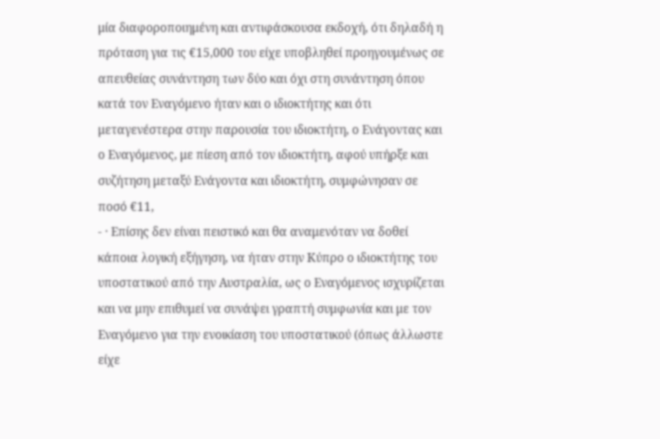μία διαφοροποιημένη και αντιφάσκουσα εκδοχή, ότι δηλαδή η πρόταση για τις €15,000 του είχε υποβληθεί προηγουμένως σε απευθείας συνάντηση των δύο και όχι στη συνάντηση όπου κατά τον Εναγόμενο ήταν και ο ιδιοκτήτης και ότι μεταγενέστερα στην παρουσία του ιδιοκτήτη, ο Ενάγοντας και ο Εναγόμενος, με πίεση από τον ιδιοκτήτη, αφού υπήρξε και συζήτηση μεταξύ Ενάγοντα και ιδιοκτήτη, συμφώνησαν σε ποσό €11,
- · Επίσης δεν είναι πειστικό και θα αναμενόταν να δοθεί κάποια λογική εξήγηση, να ήταν στην Κύπρο ο ιδιοκτήτης του υποστατικού από την Αυστραλία, ως ο Εναγόμενος ισχυρίζεται και να μην επιθυμεί να συνάψει γραπτή συμφωνία και με τον Εναγόμενο για την ενοικίαση του υποστατικού (όπως άλλωστε είχε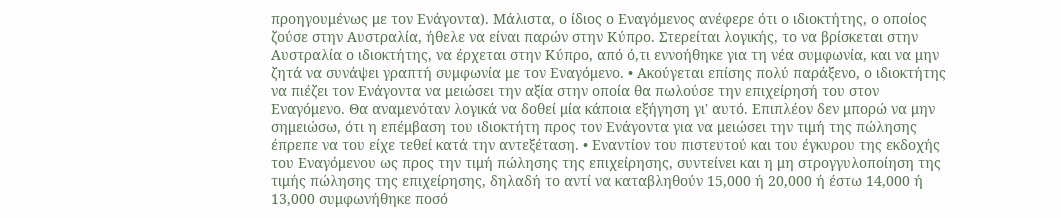προηγουμένως με τον Ενάγοντα). Μάλιστα, ο ίδιος ο Εναγόμενος ανέφερε ότι ο ιδιοκτήτης, ο οποίος ζούσε στην Αυστραλία, ήθελε να είναι παρών στην Κύπρο. Στερείται λογικής, το να βρίσκεται στην Αυστραλία ο ιδιοκτήτης, να έρχεται στην Κύπρο, από ό,τι εννοήθηκε για τη νέα συμφωνία, και να μην ζητά να συνάψει γραπτή συμφωνία με τον Εναγόμενο. • Ακούγεται επίσης πολύ παράξενο, ο ιδιοκτήτης να πιέζει τον Ενάγοντα να μειώσει την αξία στην οποία θα πωλούσε την επιχείρησή του στον Εναγόμενο. Θα αναμενόταν λογικά να δοθεί μία κάποια εξήγηση γι' αυτό. Επιπλέον δεν μπορώ να μην σημειώσω, ότι η επέμβαση του ιδιοκτήτη προς τον Ενάγοντα για να μειώσει την τιμή της πώλησης έπρεπε να του είχε τεθεί κατά την αντεξέταση. • Εναντίον του πιστευτού και του έγκυρου της εκδοχής του Εναγόμενου ως προς την τιμή πώλησης της επιχείρησης, συντείνει και η μη στρογγυλοποίηση της τιμής πώλησης της επιχείρησης, δηλαδή το αντί να καταβληθούν 15,000 ή 20,000 ή έστω 14,000 ή 13,000 συμφωνήθηκε ποσό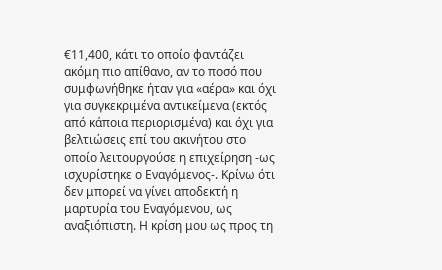€11,400, κάτι το οποίο φαντάζει ακόμη πιο απίθανο, αν το ποσό που συμφωνήθηκε ήταν για «αέρα» και όχι για συγκεκριμένα αντικείμενα (εκτός από κάποια περιορισμένα) και όχι για βελτιώσεις επί του ακινήτου στο οποίο λειτουργούσε η επιχείρηση -ως ισχυρίστηκε ο Εναγόμενος-. Κρίνω ότι δεν μπορεί να γίνει αποδεκτή η μαρτυρία του Εναγόμενου, ως αναξιόπιστη. Η κρίση μου ως προς τη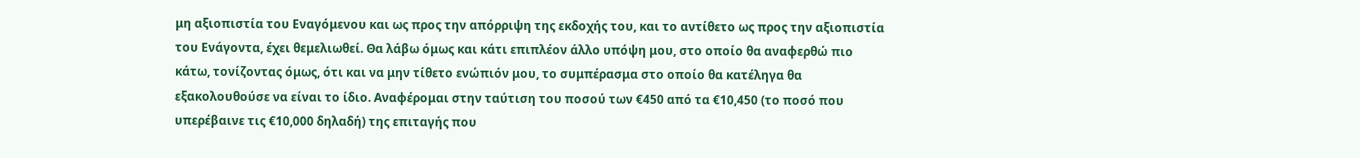μη αξιοπιστία του Εναγόμενου και ως προς την απόρριψη της εκδοχής του, και το αντίθετο ως προς την αξιοπιστία του Ενάγοντα, έχει θεμελιωθεί. Θα λάβω όμως και κάτι επιπλέον άλλο υπόψη μου, στο οποίο θα αναφερθώ πιο κάτω, τονίζοντας όμως, ότι και να μην τίθετο ενώπιόν μου, το συμπέρασμα στο οποίο θα κατέληγα θα εξακολουθούσε να είναι το ίδιο. Αναφέρομαι στην ταύτιση του ποσού των €450 από τα €10,450 (το ποσό που υπερέβαινε τις €10,000 δηλαδή) της επιταγής που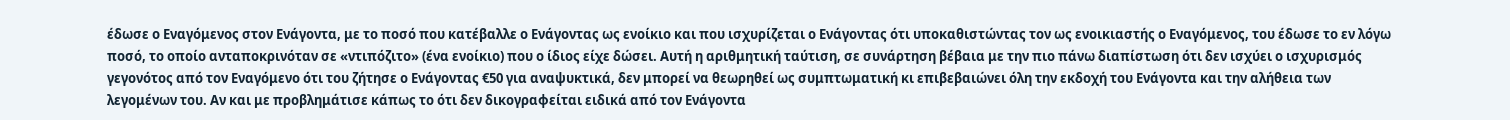έδωσε ο Εναγόμενος στον Ενάγοντα, με το ποσό που κατέβαλλε ο Ενάγοντας ως ενοίκιο και που ισχυρίζεται ο Ενάγοντας ότι υποκαθιστώντας τον ως ενοικιαστής ο Εναγόμενος, του έδωσε το εν λόγω ποσό, το οποίο ανταποκρινόταν σε «ντιπόζιτο» (ένα ενοίκιο) που ο ίδιος είχε δώσει. Αυτή η αριθμητική ταύτιση, σε συνάρτηση βέβαια με την πιο πάνω διαπίστωση ότι δεν ισχύει ο ισχυρισμός γεγονότος από τον Εναγόμενο ότι του ζήτησε ο Ενάγοντας €50 για αναψυκτικά, δεν μπορεί να θεωρηθεί ως συμπτωματική κι επιβεβαιώνει όλη την εκδοχή του Ενάγοντα και την αλήθεια των λεγομένων του. Αν και με προβλημάτισε κάπως το ότι δεν δικογραφείται ειδικά από τον Ενάγοντα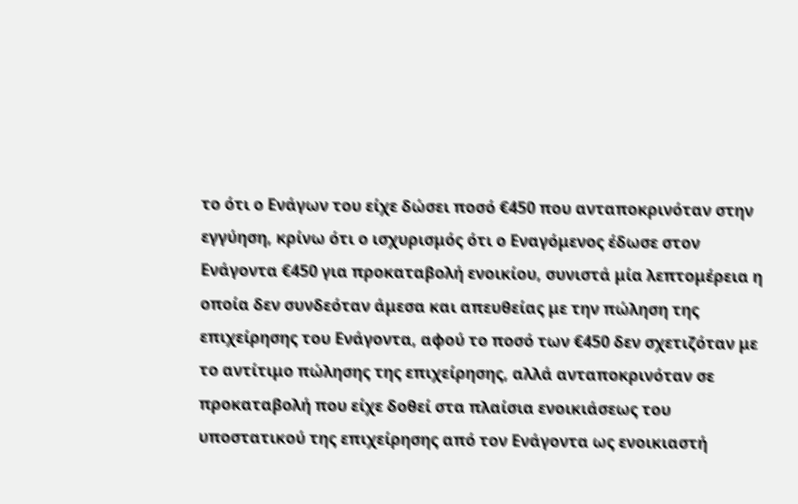το ότι ο Ενάγων του είχε δώσει ποσό €450 που ανταποκρινόταν στην εγγύηση, κρίνω ότι ο ισχυρισμός ότι ο Εναγόμενος έδωσε στον Ενάγοντα €450 για προκαταβολή ενοικίου, συνιστά μία λεπτομέρεια η οποία δεν συνδεόταν άμεσα και απευθείας με την πώληση της επιχείρησης του Ενάγοντα, αφού το ποσό των €450 δεν σχετιζόταν με το αντίτιμο πώλησης της επιχείρησης, αλλά ανταποκρινόταν σε προκαταβολή που είχε δοθεί στα πλαίσια ενοικιάσεως του υποστατικού της επιχείρησης από τον Ενάγοντα ως ενοικιαστή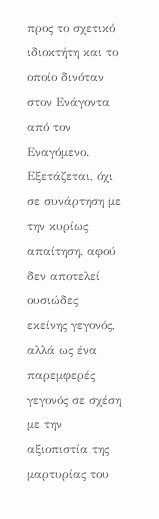προς το σχετικό ιδιοκτήτη και το οποίο δινόταν στον Ενάγοντα από τον Εναγόμενο. Εξετάζεται, όχι σε συνάρτηση με την κυρίως απαίτηση, αφού δεν αποτελεί ουσιώδες εκείνης γεγονός, αλλά ως ένα παρεμφερές γεγονός σε σχέση με την αξιοπιστία της μαρτυρίας του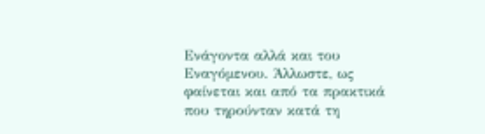Ενάγοντα αλλά και του Εναγόμενου. Άλλωστε, ως φαίνεται και από τα πρακτικά που τηρούνταν κατά τη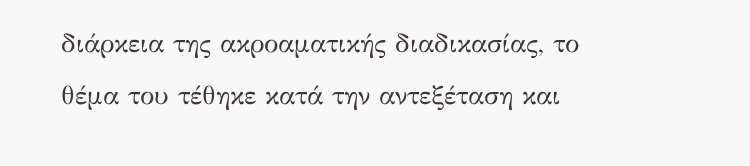διάρκεια της ακροαματικής διαδικασίας, το θέμα του τέθηκε κατά την αντεξέταση και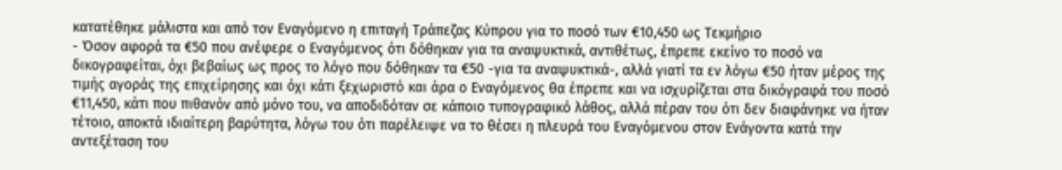κατατέθηκε μάλιστα και από τον Εναγόμενο η επιταγή Τράπεζας Κύπρου για το ποσό των €10,450 ως Τεκμήριο
- Όσον αφορά τα €50 που ανέφερε ο Εναγόμενος ότι δόθηκαν για τα αναψυκτικά, αντιθέτως, έπρεπε εκείνο το ποσό να δικογραφείται, όχι βεβαίως ως προς το λόγο που δόθηκαν τα €50 -για τα αναψυκτικά-, αλλά γιατί τα εν λόγω €50 ήταν μέρος της τιμής αγοράς της επιχείρησης και όχι κάτι ξεχωριστό και άρα ο Εναγόμενος θα έπρεπε και να ισχυρίζεται στα δικόγραφά του ποσό €11,450, κάτι που πιθανόν από μόνο του, να αποδιδόταν σε κάποιο τυπογραφικό λάθος, αλλά πέραν του ότι δεν διαφάνηκε να ήταν τέτοιο, αποκτά ιδιαίτερη βαρύτητα, λόγω του ότι παρέλειψε να το θέσει η πλευρά του Εναγόμενου στον Ενάγοντα κατά την αντεξέταση του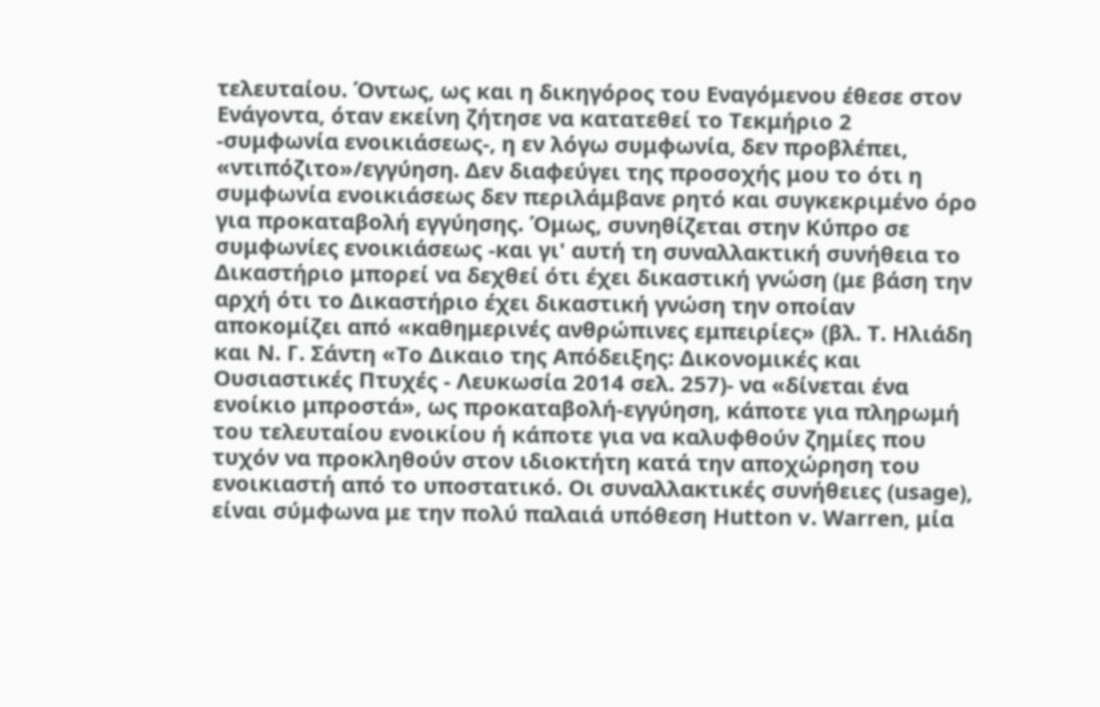τελευταίου. Όντως, ως και η δικηγόρος του Εναγόμενου έθεσε στον Ενάγοντα, όταν εκείνη ζήτησε να κατατεθεί το Τεκμήριο 2 -συμφωνία ενοικιάσεως-, η εν λόγω συμφωνία, δεν προβλέπει, «ντιπόζιτο»/εγγύηση. Δεν διαφεύγει της προσοχής μου το ότι η συμφωνία ενοικιάσεως δεν περιλάμβανε ρητό και συγκεκριμένο όρο για προκαταβολή εγγύησης. Όμως, συνηθίζεται στην Κύπρο σε συμφωνίες ενοικιάσεως -και γι' αυτή τη συναλλακτική συνήθεια το Δικαστήριο μπορεί να δεχθεί ότι έχει δικαστική γνώση (με βάση την αρχή ότι το Δικαστήριο έχει δικαστική γνώση την οποίαν αποκομίζει από «καθημερινές ανθρώπινες εμπειρίες» (βλ. Τ. Ηλιάδη και Ν. Γ. Σάντη «Το Δικαιο της Απόδειξης: Δικονομικές και Ουσιαστικές Πτυχές - Λευκωσία 2014 σελ. 257)- να «δίνεται ένα ενοίκιο μπροστά», ως προκαταβολή-εγγύηση, κάποτε για πληρωμή του τελευταίου ενοικίου ή κάποτε για να καλυφθούν ζημίες που τυχόν να προκληθούν στον ιδιοκτήτη κατά την αποχώρηση του ενοικιαστή από το υποστατικό. Οι συναλλακτικές συνήθειες (usage), είναι σύμφωνα με την πολύ παλαιά υπόθεση Hutton v. Warren, μία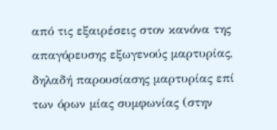από τις εξαιρέσεις στον κανόνα της απαγόρευσης εξωγενούς μαρτυρίας, δηλαδή παρουσίασης μαρτυρίας επί των όρων μίας συμφωνίας (στην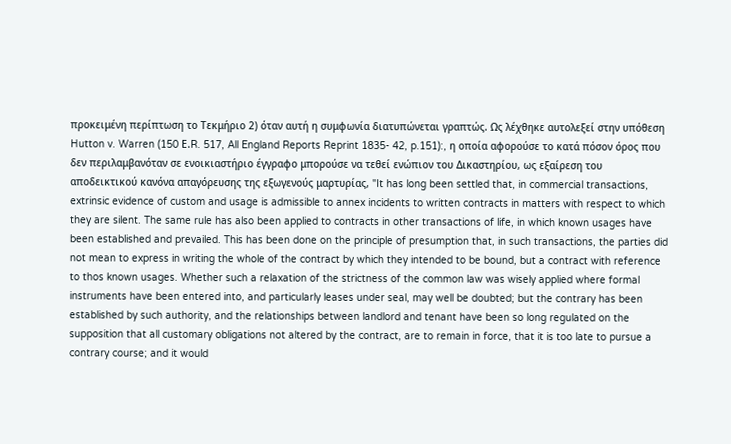προκειμένη περίπτωση το Τεκμήριο 2) όταν αυτή η συμφωνία διατυπώνεται γραπτώς. Ως λέχθηκε αυτολεξεί στην υπόθεση Hutton v. Warren (150 Ε.R. 517, All England Reports Reprint 1835- 42, p.151):, η οποία αφορούσε το κατά πόσον όρος που δεν περιλαμβανόταν σε ενοικιαστήριο έγγραφο μπορούσε να τεθεί ενώπιον του Δικαστηρίου, ως εξαίρεση του αποδεικτικού κανόνα απαγόρευσης της εξωγενούς μαρτυρίας, "It has long been settled that, in commercial transactions, extrinsic evidence of custom and usage is admissible to annex incidents to written contracts in matters with respect to which they are silent. The same rule has also been applied to contracts in other transactions of life, in which known usages have been established and prevailed. This has been done on the principle of presumption that, in such transactions, the parties did not mean to express in writing the whole of the contract by which they intended to be bound, but a contract with reference to thos known usages. Whether such a relaxation of the strictness of the common law was wisely applied where formal instruments have been entered into, and particularly leases under seal, may well be doubted; but the contrary has been established by such authority, and the relationships between landlord and tenant have been so long regulated on the supposition that all customary obligations not altered by the contract, are to remain in force, that it is too late to pursue a contrary course; and it would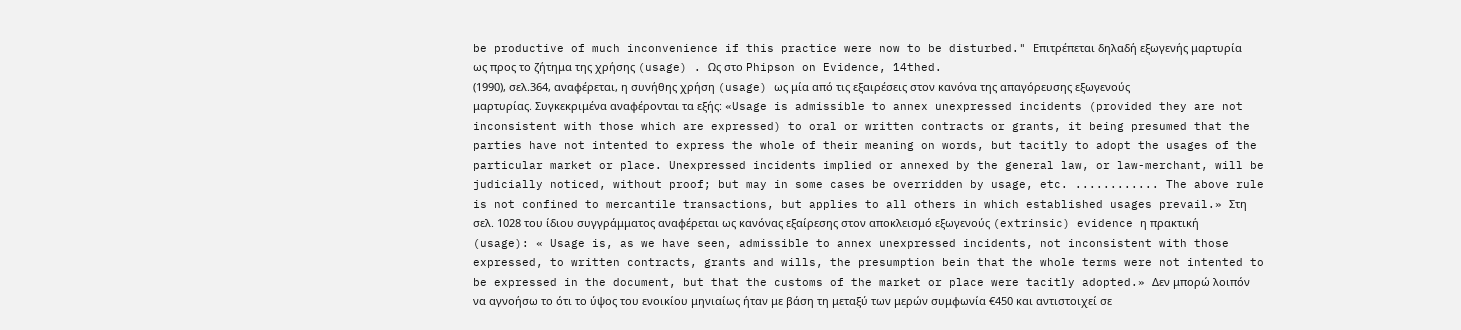be productive of much inconvenience if this practice were now to be disturbed." Επιτρέπεται δηλαδή εξωγενής μαρτυρία ως προς το ζήτημα της χρήσης (usage) . Ως στο Phipson on Evidence, 14thed.
(1990), σελ.364, αναφέρεται, η συνήθης χρήση (usage) ως μία από τις εξαιρέσεις στον κανόνα της απαγόρευσης εξωγενούς μαρτυρίας. Συγκεκριμένα αναφέρονται τα εξής: «Usage is admissible to annex unexpressed incidents (provided they are not inconsistent with those which are expressed) to oral or written contracts or grants, it being presumed that the parties have not intented to express the whole of their meaning on words, but tacitly to adopt the usages of the particular market or place. Unexpressed incidents implied or annexed by the general law, or law-merchant, will be judicially noticed, without proof; but may in some cases be overridden by usage, etc. ............ The above rule is not confined to mercantile transactions, but applies to all others in which established usages prevail.» Στη σελ. 1028 του ίδιου συγγράμματος αναφέρεται ως κανόνας εξαίρεσης στον αποκλεισμό εξωγενούς (extrinsic) evidence η πρακτική (usage): « Usage is, as we have seen, admissible to annex unexpressed incidents, not inconsistent with those expressed, to written contracts, grants and wills, the presumption bein that the whole terms were not intented to be expressed in the document, but that the customs of the market or place were tacitly adopted.» Δεν μπορώ λοιπόν να αγνοήσω το ότι το ύψος του ενοικίου μηνιαίως ήταν με βάση τη μεταξύ των μερών συμφωνία €450 και αντιστοιχεί σε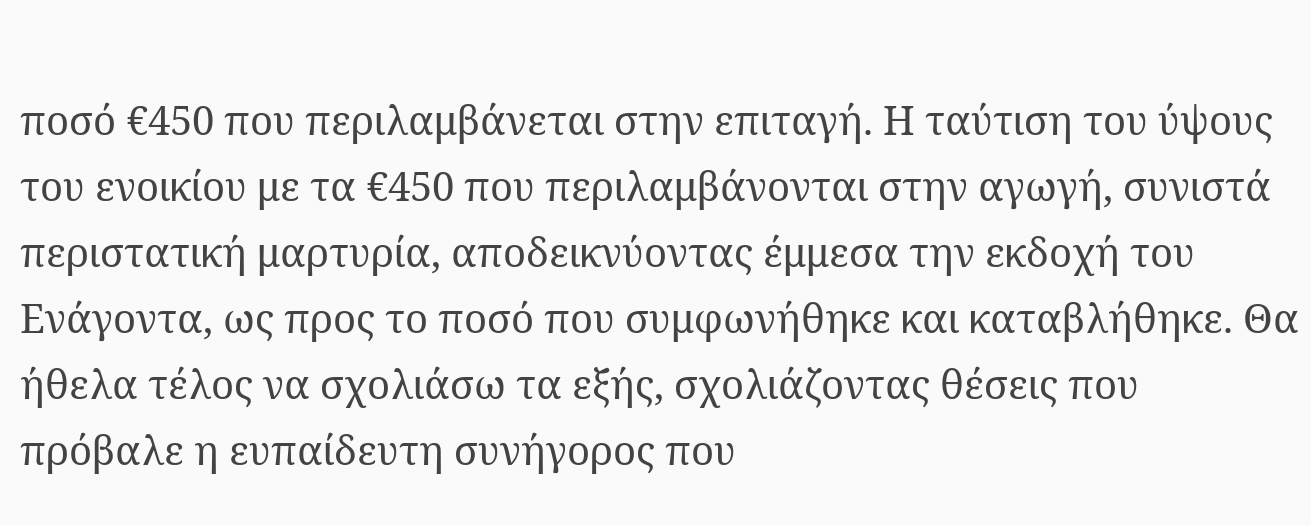ποσό €450 που περιλαμβάνεται στην επιταγή. Η ταύτιση του ύψους του ενοικίου με τα €450 που περιλαμβάνονται στην αγωγή, συνιστά περιστατική μαρτυρία, αποδεικνύοντας έμμεσα την εκδοχή του Ενάγοντα, ως προς το ποσό που συμφωνήθηκε και καταβλήθηκε. Θα ήθελα τέλος να σχολιάσω τα εξής, σχολιάζοντας θέσεις που πρόβαλε η ευπαίδευτη συνήγορος που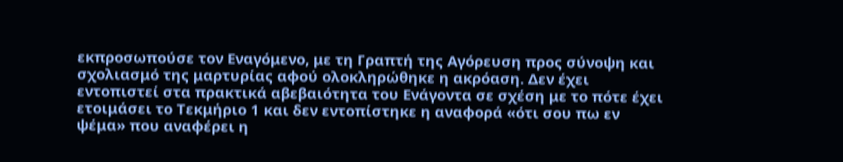εκπροσωπούσε τον Εναγόμενο, με τη Γραπτή της Αγόρευση προς σύνοψη και σχολιασμό της μαρτυρίας αφού ολοκληρώθηκε η ακρόαση. Δεν έχει εντοπιστεί στα πρακτικά αβεβαιότητα του Ενάγοντα σε σχέση με το πότε έχει ετοιμάσει το Τεκμήριο 1 και δεν εντοπίστηκε η αναφορά «ότι σου πω εν ψέμα» που αναφέρει η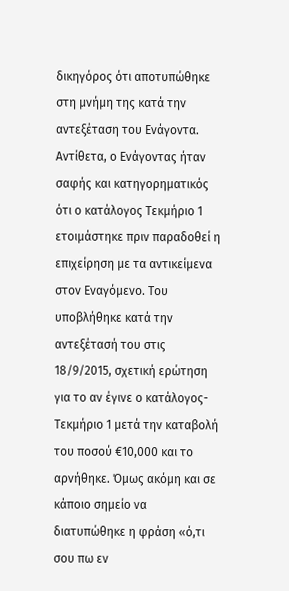δικηγόρος ότι αποτυπώθηκε στη μνήμη της κατά την αντεξέταση του Ενάγοντα. Αντίθετα, ο Ενάγοντας ήταν σαφής και κατηγορηματικός ότι ο κατάλογος Τεκμήριο 1 ετοιμάστηκε πριν παραδοθεί η επιχείρηση με τα αντικείμενα στον Εναγόμενο. Του υποβλήθηκε κατά την αντεξέτασή του στις 18/9/2015, σχετική ερώτηση για το αν έγινε ο κατάλογος-Τεκμήριο 1 μετά την καταβολή του ποσού €10,000 και το αρνήθηκε. Όμως ακόμη και σε κάποιο σημείο να διατυπώθηκε η φράση «ό,τι σου πω εν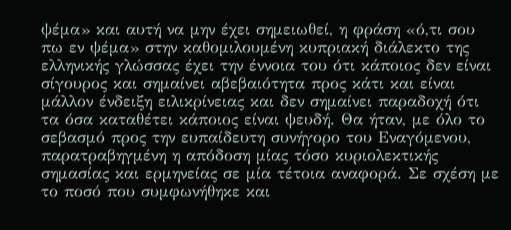ψέμα» και αυτή να μην έχει σημειωθεί, η φράση «ό,τι σου πω εν ψέμα» στην καθομιλουμένη κυπριακή διάλεκτο της ελληνικής γλώσσας έχει την έννοια του ότι κάποιος δεν είναι σίγουρος και σημαίνει αβεβαιότητα προς κάτι και είναι μάλλον ένδειξη ειλικρίνειας και δεν σημαίνει παραδοχή ότι τα όσα καταθέτει κάποιος είναι ψευδή. Θα ήταν, με όλο το σεβασμό προς την ευπαίδευτη συνήγορο του Εναγόμενου, παρατραβηγμένη η απόδοση μίας τόσο κυριολεκτικής σημασίας και ερμηνείας σε μία τέτοια αναφορά. Σε σχέση με το ποσό που συμφωνήθηκε και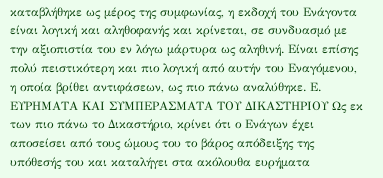καταβλήθηκε ως μέρος της συμφωνίας, η εκδοχή του Ενάγοντα είναι λογική και αληθοφανής και κρίνεται, σε συνδυασμό με την αξιοπιστία του εν λόγω μάρτυρα ως αληθινή. Είναι επίσης πολύ πειστικότερη και πιο λογική από αυτήν του Εναγόμενου, η οποία βρίθει αντιφάσεων, ως πιο πάνω αναλύθηκε. Ε. ΕΥΡΗΜΑΤΑ ΚΑΙ ΣΥΜΠΕΡΑΣΜΑΤΑ ΤΟΥ ΔΙΚΑΣΤΗΡΙΟΥ Ως εκ των πιο πάνω το Δικαστήριο, κρίνει ότι ο Ενάγων έχει αποσείσει από τους ώμους του το βάρος απόδειξης της υπόθεσής του και καταλήγει στα ακόλουθα ευρήματα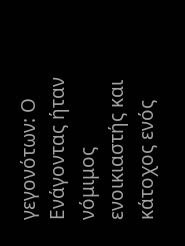γεγονότων: Ο Ενάγοντας ήταν νόμιμος ενοικιαστής και κάτοχος ενός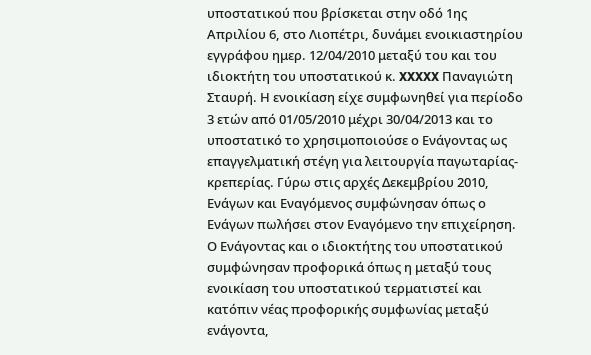υποστατικού που βρίσκεται στην οδό 1ης Απριλίου 6, στο Λιοπέτρι, δυνάμει ενοικιαστηρίου εγγράφου ημερ. 12/04/2010 μεταξύ του και του ιδιοκτήτη του υποστατικού κ. XXXXX Παναγιώτη Σταυρή. Η ενοικίαση είχε συμφωνηθεί για περίοδο 3 ετών από 01/05/2010 μέχρι 30/04/2013 και το υποστατικό το χρησιμοποιούσε ο Ενάγοντας ως επαγγελματική στέγη για λειτουργία παγωταρίας-κρεπερίας. Γύρω στις αρχές Δεκεμβρίου 2010, Ενάγων και Εναγόμενος συμφώνησαν όπως ο Ενάγων πωλήσει στον Εναγόμενο την επιχείρηση. Ο Ενάγοντας και ο ιδιοκτήτης του υποστατικού συμφώνησαν προφορικά όπως η μεταξύ τους ενοικίαση του υποστατικού τερματιστεί και κατόπιν νέας προφορικής συμφωνίας μεταξύ ενάγοντα,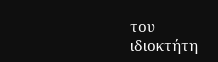του ιδιοκτήτη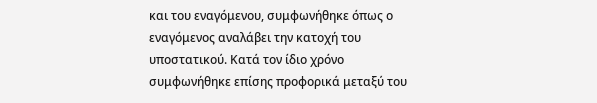και του εναγόμενου, συμφωνήθηκε όπως ο εναγόμενος αναλάβει την κατοχή του υποστατικού. Κατά τον ίδιο χρόνο συμφωνήθηκε επίσης προφορικά μεταξύ του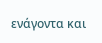ενάγοντα και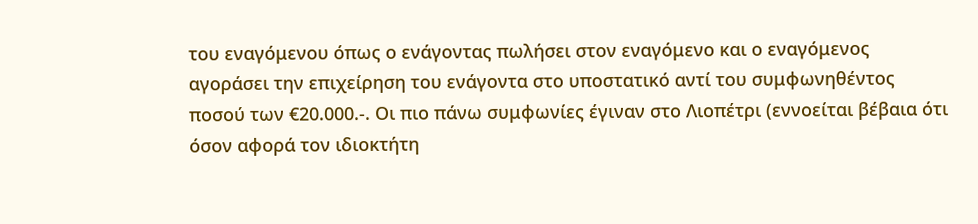του εναγόμενου όπως ο ενάγοντας πωλήσει στον εναγόμενο και ο εναγόμενος αγοράσει την επιχείρηση του ενάγοντα στο υποστατικό αντί του συμφωνηθέντος ποσού των €20.000.-. Οι πιο πάνω συμφωνίες έγιναν στο Λιοπέτρι (εννοείται βέβαια ότι όσον αφορά τον ιδιοκτήτη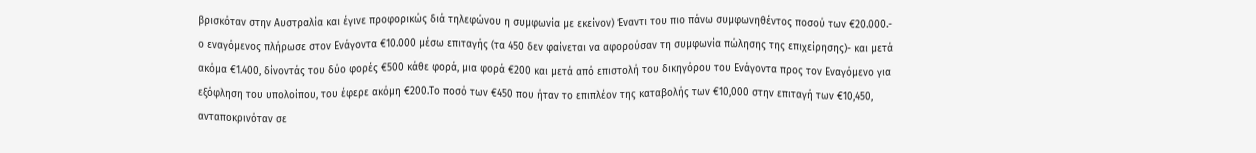βρισκόταν στην Αυστραλία και έγινε προφορικώς διά τηλεφώνου η συμφωνία με εκείνον) Έναντι του πιο πάνω συμφωνηθέντος ποσού των €20.000.- ο εναγόμενος πλήρωσε στον Ενάγοντα €10.000 μέσω επιταγής (τα 450 δεν φαίνεται να αφορούσαν τη συμφωνία πώλησης της επιχείρησης)- και μετά ακόμα €1.400, δίνοντάς του δύο φορές €500 κάθε φορά, μια φορά €200 και μετά από επιστολή του δικηγόρου του Ενάγοντα προς τον Εναγόμενο για εξόφληση του υπολοίπου, του έφερε ακόμη €200.Το ποσό των €450 που ήταν το επιπλέον της καταβολής των €10,000 στην επιταγή των €10,450, ανταποκρινόταν σε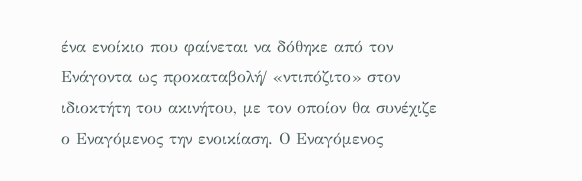ένα ενοίκιο που φαίνεται να δόθηκε από τον Ενάγοντα ως προκαταβολή/ «ντιπόζιτο» στον ιδιοκτήτη του ακινήτου, με τον οποίον θα συνέχιζε ο Εναγόμενος την ενοικίαση. Ο Εναγόμενος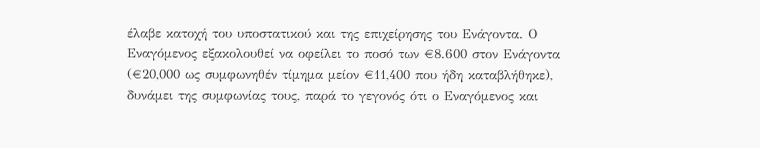έλαβε κατοχή του υποστατικού και της επιχείρησης του Ενάγοντα. Ο Εναγόμενος εξακολουθεί να οφείλει το ποσό των €8.600 στον Ενάγοντα (€20,000 ως συμφωνηθέν τίμημα μείον €11,400 που ήδη καταβλήθηκε), δυνάμει της συμφωνίας τους, παρά το γεγονός ότι ο Εναγόμενος και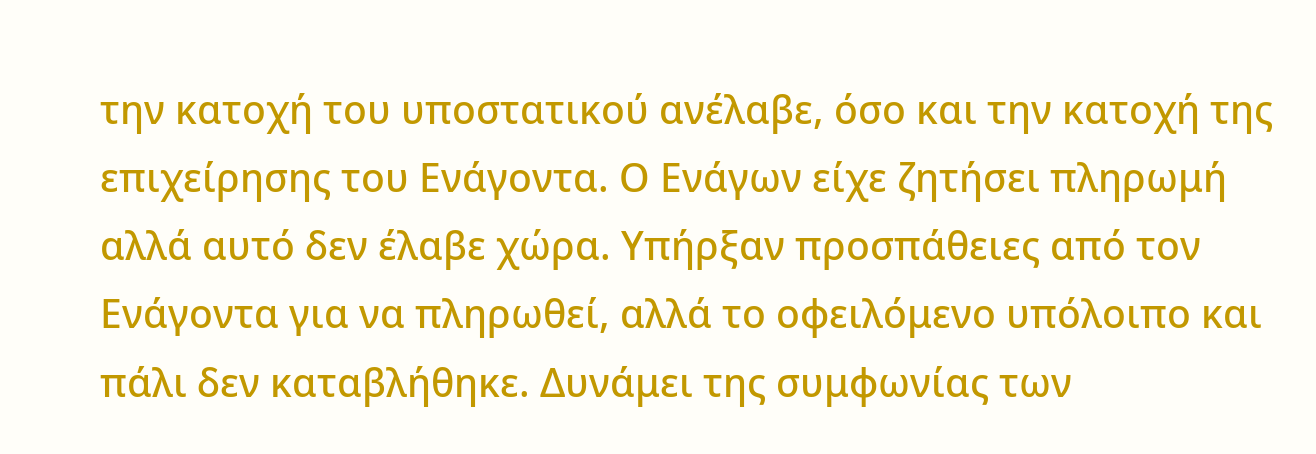την κατοχή του υποστατικού ανέλαβε, όσο και την κατοχή της επιχείρησης του Ενάγοντα. Ο Ενάγων είχε ζητήσει πληρωμή αλλά αυτό δεν έλαβε χώρα. Υπήρξαν προσπάθειες από τον Ενάγοντα για να πληρωθεί, αλλά το οφειλόμενο υπόλοιπο και πάλι δεν καταβλήθηκε. Δυνάμει της συμφωνίας των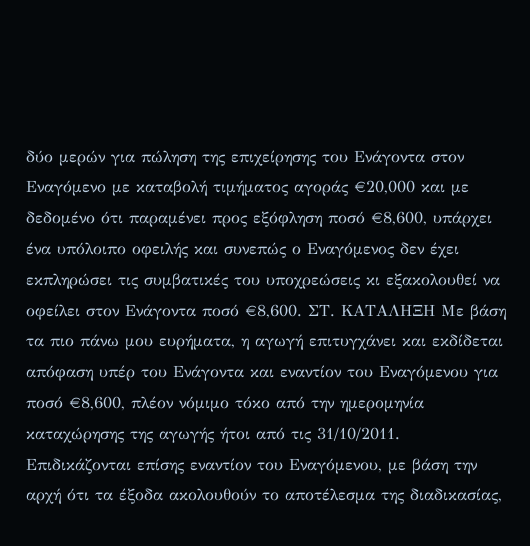δύο μερών για πώληση της επιχείρησης του Ενάγοντα στον Εναγόμενο με καταβολή τιμήματος αγοράς €20,000 και με δεδομένο ότι παραμένει προς εξόφληση ποσό €8,600, υπάρχει ένα υπόλοιπο οφειλής και συνεπώς ο Εναγόμενος δεν έχει εκπληρώσει τις συμβατικές του υποχρεώσεις κι εξακολουθεί να οφείλει στον Ενάγοντα ποσό €8,600. ΣΤ. ΚΑΤΑΛΗΞΗ Με βάση τα πιο πάνω μου ευρήματα, η αγωγή επιτυγχάνει και εκδίδεται απόφαση υπέρ του Ενάγοντα και εναντίον του Εναγόμενου για ποσό €8,600, πλέον νόμιμο τόκο από την ημερομηνία καταχώρησης της αγωγής ήτοι από τις 31/10/2011. Επιδικάζονται επίσης εναντίον του Εναγόμενου, με βάση την αρχή ότι τα έξοδα ακολουθούν το αποτέλεσμα της διαδικασίας,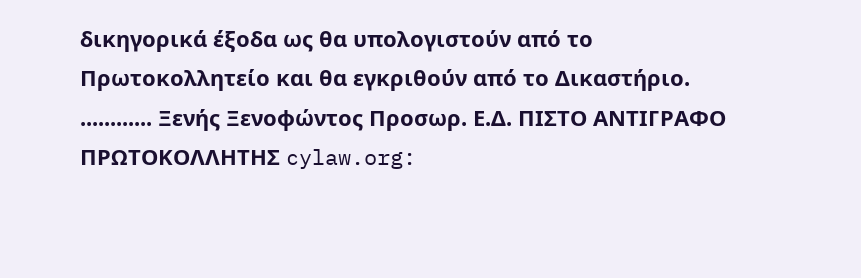δικηγορικά έξοδα ως θα υπολογιστούν από το Πρωτοκολλητείο και θα εγκριθούν από το Δικαστήριο. ............ Ξενής Ξενοφώντος Προσωρ. Ε.Δ. ΠΙΣΤΟ ΑΝΤΙΓΡΑΦΟ ΠΡΩΤΟΚΟΛΛΗΤΗΣ cylaw.org: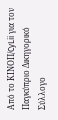Από το ΚΙΝOΠ/CyLii για τον Παγκύπριο Δικηγορικό Σύλλογο